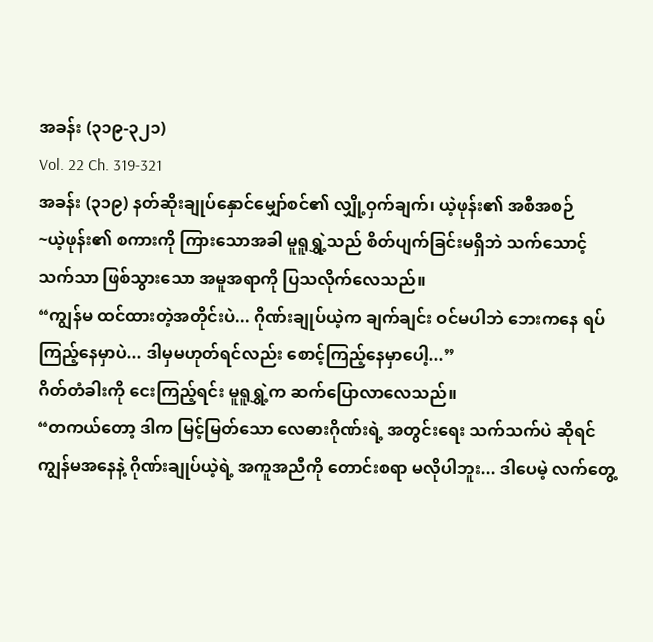အခန်း (၃၁၉-၃၂၁)
Vol. 22 Ch. 319-321
အခန်း (၃၁၉) နတ်ဆိုးချုပ်နှောင်မျှော်စင်၏ လျှို့ဝှက်ချက်၊ ယဲ့ဖုန်း၏ အစီအစဉ်
~ယဲ့ဖုန်း၏ စကားကို ကြားသောအခါ မူရူရွှဲ့သည် စိတ်ပျက်ခြင်းမရှိဘဲ သက်သောင့်သက်သာ ဖြစ်သွားသော အမူအရာကို ပြသလိုက်လေသည်။
“ကျွန်မ ထင်ထားတဲ့အတိုင်းပဲ... ဂိုဏ်းချုပ်ယဲ့က ချက်ချင်း ဝင်မပါဘဲ ဘေးကနေ ရပ်ကြည့်နေမှာပဲ... ဒါမှမဟုတ်ရင်လည်း စောင့်ကြည့်နေမှာပေါ့...”
ဂိတ်တံခါးကို ငေးကြည့်ရင်း မူရူရွှဲ့က ဆက်ပြောလာလေသည်။
“တကယ်တော့ ဒါက မြင့်မြတ်သော လေဓားဂိုဏ်းရဲ့ အတွင်းရေး သက်သက်ပဲ ဆိုရင် ကျွန်မအနေနဲ့ ဂိုဏ်းချုပ်ယဲ့ရဲ့ အကူအညီကို တောင်းစရာ မလိုပါဘူး... ဒါပေမဲ့ လက်တွေ့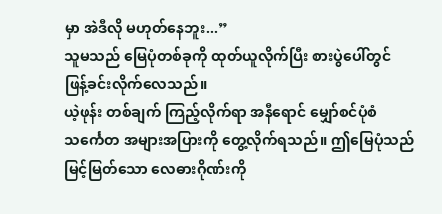မှာ အဲဒီလို မဟုတ်နေဘူး...”
သူမသည် မြေပုံတစ်ခုကို ထုတ်ယူလိုက်ပြီး စားပွဲပေါ်တွင် ဖြန့်ခင်းလိုက်လေသည်။
ယဲ့ဖုန်း တစ်ချက် ကြည့်လိုက်ရာ အနီရောင် မျှော်စင်ပုံစံ သင်္ကေတ အများအပြားကို တွေ့လိုက်ရသည်။ ဤမြေပုံသည် မြင့်မြတ်သော လေဓားဂိုဏ်းကို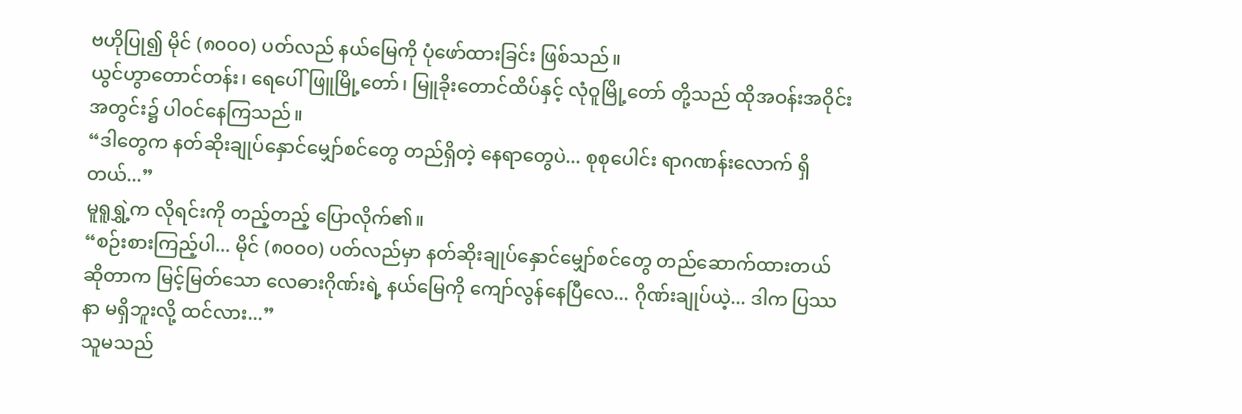ဗဟိုပြု၍ မိုင် (၈၀၀၀) ပတ်လည် နယ်မြေကို ပုံဖော်ထားခြင်း ဖြစ်သည်။
ယွင်ဟွာတောင်တန်း၊ ရေပေါ်ဖြူမြို့တော်၊ မြူခိုးတောင်ထိပ်နှင့် လုံဝူမြို့တော် တို့သည် ထိုအဝန်းအဝိုင်း အတွင်း၌ ပါဝင်နေကြသည်။
“ဒါတွေက နတ်ဆိုးချုပ်နှောင်မျှော်စင်တွေ တည်ရှိတဲ့ နေရာတွေပဲ... စုစုပေါင်း ရာဂဏန်းလောက် ရှိတယ်...”
မူရူရွှဲ့က လိုရင်းကို တည့်တည့် ပြောလိုက်၏။
“စဉ်းစားကြည့်ပါ... မိုင် (၈၀၀၀) ပတ်လည်မှာ နတ်ဆိုးချုပ်နှောင်မျှော်စင်တွေ တည်ဆောက်ထားတယ် ဆိုတာက မြင့်မြတ်သော လေဓားဂိုဏ်းရဲ့ နယ်မြေကို ကျော်လွန်နေပြီလေ... ဂိုဏ်းချုပ်ယဲ့... ဒါက ပြဿနာ မရှိဘူးလို့ ထင်လား...”
သူမသည်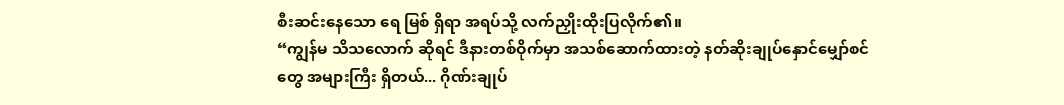စီးဆင်းနေသော ရေ မြစ် ရှိရာ အရပ်သို့ လက်ညှိုးထိုးပြလိုက်၏။
“ကျွန်မ သိသလောက် ဆိုရင် ဒီနားတစ်ဝိုက်မှာ အသစ်ဆောက်ထားတဲ့ နတ်ဆိုးချုပ်နှောင်မျှော်စင်တွေ အများကြီး ရှိတယ်... ဂိုဏ်းချုပ်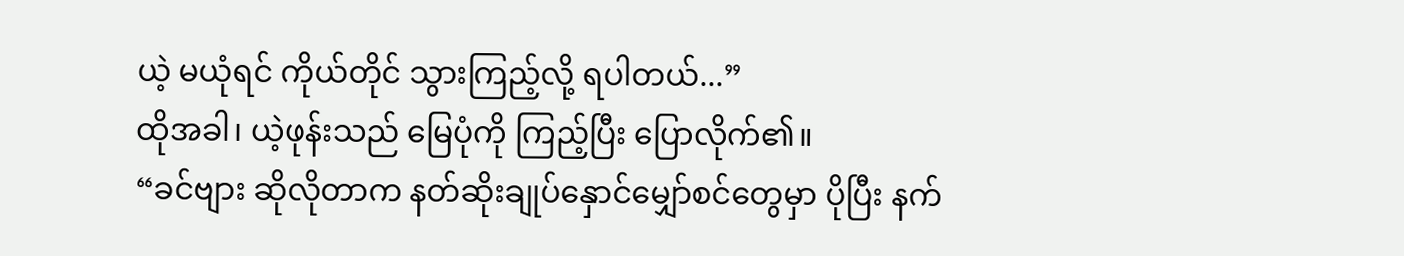ယဲ့ မယုံရင် ကိုယ်တိုင် သွားကြည့်လို့ ရပါတယ်...”
ထိုအခါ၊ ယဲ့ဖုန်းသည် မြေပုံကို ကြည့်ပြီး ပြောလိုက်၏။
“ခင်ဗျား ဆိုလိုတာက နတ်ဆိုးချုပ်နှောင်မျှော်စင်တွေမှာ ပိုပြီး နက်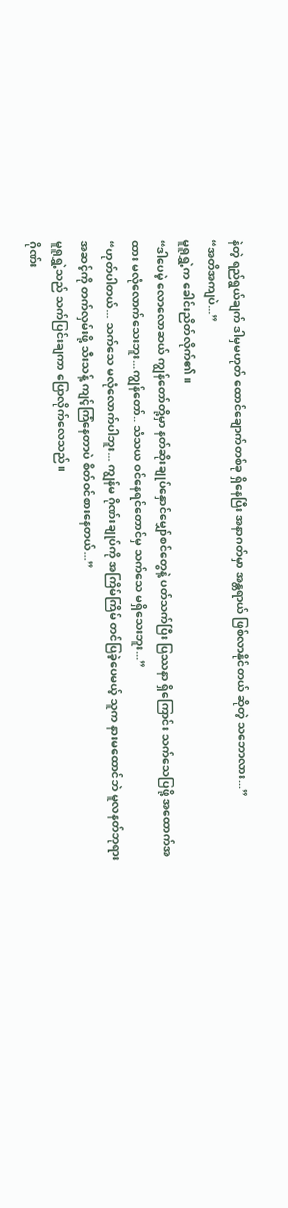နဲတဲ့ ရည်ရွယ်ချက် ဒါမှမဟုတ် ထောင်ချောက်တစ်ခု ရှိနေပြီး အနာဂတ်မှာ အန္တရာယ် ဖြစ်လာနိုင်တယ် ဆိုတဲ့ သဘောလား...”
“အတိအကျပဲ...”
မူရူရွှဲ့က ခေါင်းညိတ်လိုက်၏။
“ဒါပေမဲ့ လောလောဆယ် ကျွန်တော်တို့မှာ နတ်ဆိုးချုပ်နှောင်မျှော်စင်တွေနဲ့ ပတ်သက်ပြီး ပြဿနာ ရှိကြောင်း သက်သေပြဖို့ အထောက်အထား မလုံလောက်သေးဘူး...ကျွန်တော်.. သံသယ ဝင်နေရင်တောင်မှ သက်သေ မရှိသေးဘူး...”
“ဟုတ်ပါတယ်... သက်သေ မလုံလောက်ပါဘူး... ကျွန်မ ဂိုဏ်းချုပ်ကို အကြိမ်ကြိမ် တင်ပြခဲ့ပေမယ့် သူက နားမထောင်ဘဲ မူလနတ်ဘုရား အဆင့်ကို တက်လှမ်းဖို့ သီးသန့် ကျင့်ကြံနေတာပဲ စိတ်ဝင်စားနေတယ်...”
မူရူရွှဲ့သည် သက်ပြင်းချကာ ပြောလိုက်လေသည်။
ဂိုဏ်း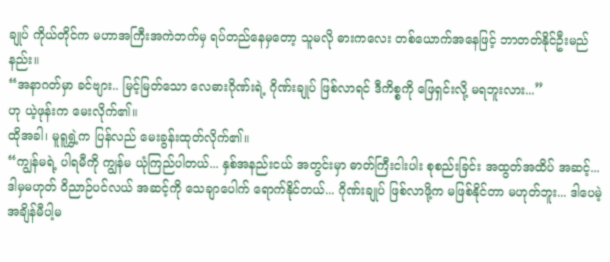ချုပ် ကိုယ်တိုင်က မဟာအကြီးအကဲဘက်မှ ရပ်တည်နေမှတော့ သူမလို ဓားကလေး တစ်ယောက်အနေဖြင့် ဘာတတ်နိုင်ဦးမည်နည်း။
“အနာဂတ်မှာ ခင်ဗျား.. မြင့်မြတ်သော လေဓားဂိုဏ်းရဲ့ ဂိုဏ်းချုပ် ဖြစ်လာရင် ဒီကိစ္စကို ဖြေရှင်းလို့ မရဘူးလား...”
ဟု ယဲ့ဖုန်းက မေးလိုက်၏။
ထိုအခါ၊ မူရူရွှဲ့က ပြန်လည် မေးခွန်းထုတ်လိုက်၏။
“ကျွန်မရဲ့ ပါရမီကို ကျွန်မ ယုံကြည်ပါတယ်... နှစ်အနည်းငယ် အတွင်းမှာ ဓာတ်ကြီးငါးပါး စုစည်းခြင်း အထွတ်အထိပ် အဆင့်... ဒါမှမဟုတ် ဝိညာဉ်ပင်လယ် အဆင့်ကို သေချာပေါက် ရောက်နိုင်တယ်... ဂိုဏ်းချုပ် ဖြစ်လာဖို့က မဖြစ်နိုင်တာ မဟုတ်ဘူး... ဒါပေမဲ့ အချိန်မီပါ့မ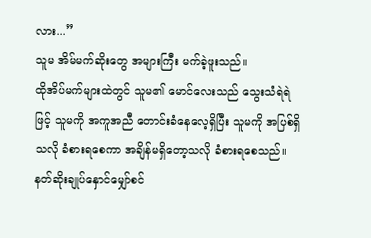လား...”
သူမ အိမ်မက်ဆိုးတွေ အများကြီး မက်ခဲ့ဖူးသည်။
ထိုအိပ်မက်များထဲတွင် သူမ၏ မောင်လေးသည် သွေးသံရဲရဲဖြင့် သူမကို အကူအညီ တောင်းခံနေလေ့ရှိပြီး သူမကို အပြစ်ရှိသလို ခံစားရစေကာ အချိန်မရှိတော့သလို ခံစားရစေသည်။
နတ်ဆိုးချုပ်နှောင်မျှော်စင်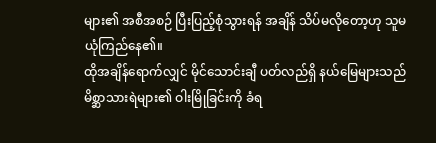များ၏ အစီအစဉ် ပြီးပြည့်စုံသွားရန် အချိန် သိပ်မလိုတော့ဟု သူမ ယုံကြည်နေ၏။
ထိုအချိန်ရောက်လျှင် မိုင်သောင်းချီ ပတ်လည်ရှိ နယ်မြေများသည် မိစ္ဆာသားရဲများ၏ ဝါးမြိုခြင်းကို ခံရ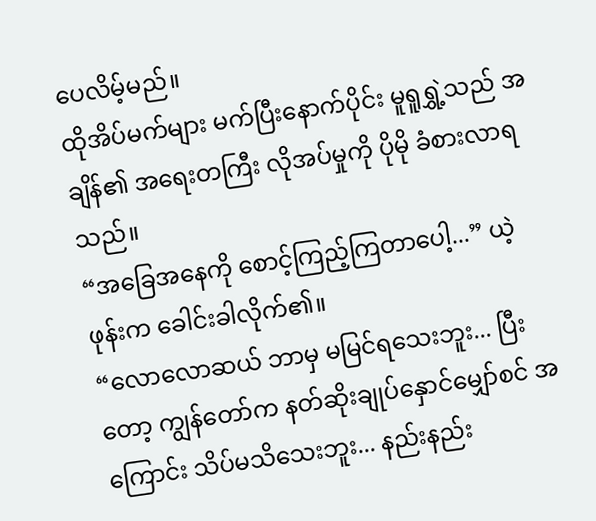ပေလိမ့်မည်။
ထိုအိပ်မက်များ မက်ပြီးနောက်ပိုင်း မူရူရွှဲ့သည် အချိန်၏ အရေးတကြီး လိုအပ်မှုကို ပိုမို ခံစားလာရသည်။
“အခြေအနေကို စောင့်ကြည့်ကြတာပေါ့...” ယဲ့ဖုန်းက ခေါင်းခါလိုက်၏။
“လောလောဆယ် ဘာမှ မမြင်ရသေးဘူး... ပြီးတော့ ကျွန်တော်က နတ်ဆိုးချုပ်နှောင်မျှော်စင် အကြောင်း သိပ်မသိသေးဘူး... နည်းနည်း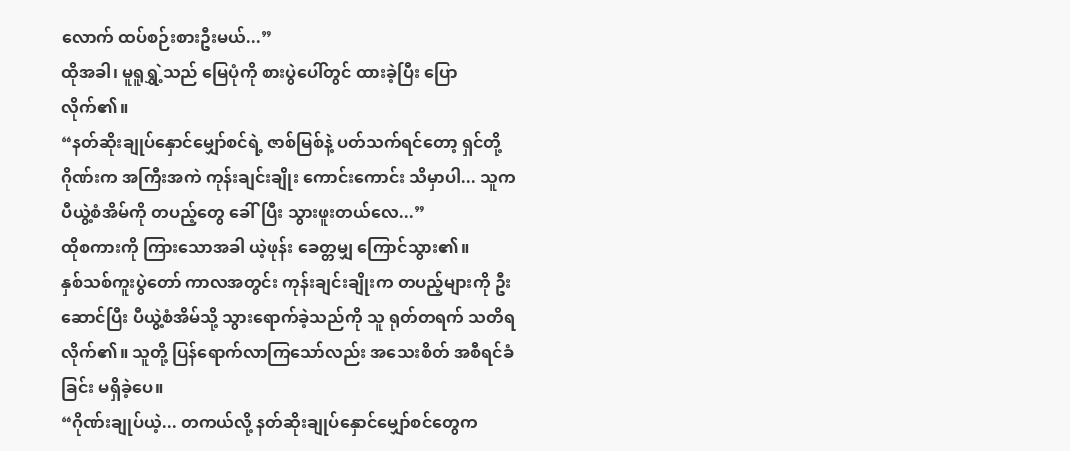လောက် ထပ်စဉ်းစားဦးမယ်...”
ထိုအခါ၊ မူရူရွှဲ့သည် မြေပုံကို စားပွဲပေါ်တွင် ထားခဲ့ပြီး ပြောလိုက်၏။
“နတ်ဆိုးချုပ်နှောင်မျှော်စင်ရဲ့ ဇာစ်မြစ်နဲ့ ပတ်သက်ရင်တော့ ရှင်တို့ဂိုဏ်းက အကြီးအကဲ ကုန်းချင်းချိုး ကောင်းကောင်း သိမှာပါ... သူက ပီယွဲ့စံအိမ်ကို တပည့်တွေ ခေါ်ပြီး သွားဖူးတယ်လေ...”
ထိုစကားကို ကြားသောအခါ ယဲ့ဖုန်း ခေတ္တမျှ ကြောင်သွား၏။
နှစ်သစ်ကူးပွဲတော် ကာလအတွင်း ကုန်းချင်းချိုးက တပည့်များကို ဦးဆောင်ပြီး ပီယွဲ့စံအိမ်သို့ သွားရောက်ခဲ့သည်ကို သူ ရုတ်တရက် သတိရလိုက်၏။ သူတို့ ပြန်ရောက်လာကြသော်လည်း အသေးစိတ် အစီရင်ခံခြင်း မရှိခဲ့ပေ။
“ဂိုဏ်းချုပ်ယဲ့... တကယ်လို့ နတ်ဆိုးချုပ်နှောင်မျှော်စင်တွေက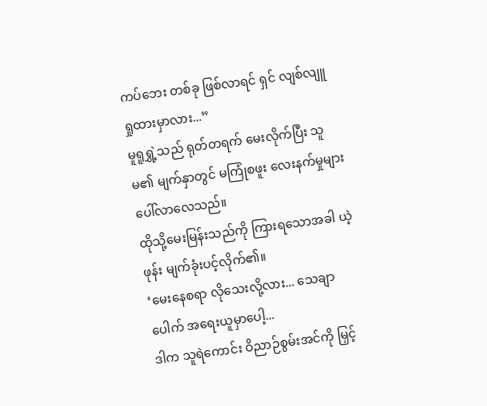ကပ်ဘေး တစ်ခု ဖြစ်လာရင် ရှင် လျစ်လျူရှုထားမှာလား...”
မူရူရွှဲ့သည် ရုတ်တရက် မေးလိုက်ပြီး သူမ၏ မျက်နှာတွင် မကြုံစဖူး လေးနက်မှုများ ပေါ်လာလေသည်။
ထိုသို့မေးမြန်းသည်ကို ကြားရသောအခါ ယဲ့ဖုန်း မျက်ခုံးပင့်လိုက်၏။
‘မေးနေစရာ လိုသေးလို့လား... သေချာပေါက် အရေးယူမှာပေါ့...
ဒါက သူရဲကောင်း ဝိညာဉ်စွမ်းအင်ကို မြှင့်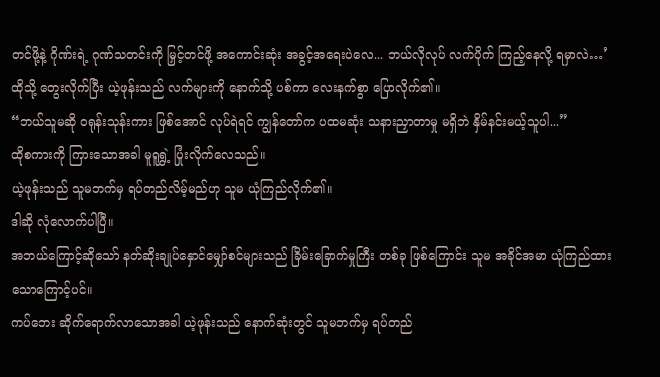တင်ဖို့နဲ့ ဂိုဏ်းရဲ့ ဂုဏ်သတင်းကို မြှင့်တင်ဖို့ အကောင်းဆုံး အခွင့်အရေးပဲလေ... ဘယ်လိုလုပ် လက်ပိုက် ကြည့်နေလို့ ရမှာလဲ…’
ထိုသို့ တွေးလိုက်ပြီး ယဲ့ဖုန်းသည် လက်များကို နောက်သို့ ပစ်ကာ လေးနက်စွာ ပြောလိုက်၏။
“ဘယ်သူမဆို ဝရုန်းသုန်းကား ဖြစ်အောင် လုပ်ရဲရင် ကျွန်တော်က ပထမဆုံး သနားညှာတာမှု မရှိဘဲ နှိမ်နင်းမယ့်သူပါ...”
ထိုစကားကို ကြားသောအခါ မူရူရွှဲ့ ပြုံးလိုက်လေသည်။
ယဲ့ဖုန်းသည် သူမဘက်မှ ရပ်တည်လိမ့်မည်ဟု သူမ ယုံကြည်လိုက်၏။
ဒါဆို လုံလောက်ပါပြီ။
အဘယ်ကြောင့်ဆိုသော် နတ်ဆိုးချုပ်နှောင်မျှော်စင်များသည် ခြိမ်းခြောက်မှုကြီး တစ်ခု ဖြစ်ကြောင်း သူမ အခိုင်အမာ ယုံကြည်ထားသောကြောင့်ပင်။
ကပ်ဘေး ဆိုက်ရောက်လာသောအခါ ယဲ့ဖုန်းသည် နောက်ဆုံးတွင် သူမဘက်မှ ရပ်တည်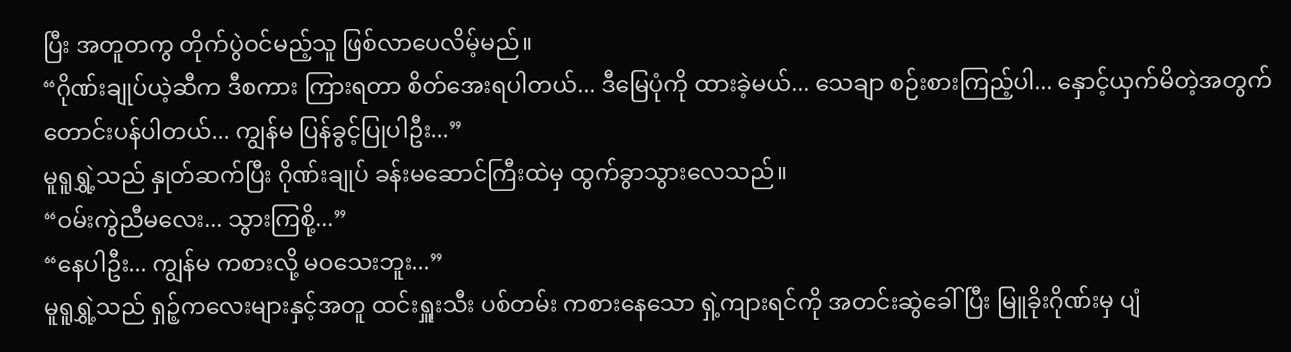ပြီး အတူတကွ တိုက်ပွဲဝင်မည့်သူ ဖြစ်လာပေလိမ့်မည်။
“ဂိုဏ်းချုပ်ယဲ့ဆီက ဒီစကား ကြားရတာ စိတ်အေးရပါတယ်... ဒီမြေပုံကို ထားခဲ့မယ်... သေချာ စဉ်းစားကြည့်ပါ... နှောင့်ယှက်မိတဲ့အတွက် တောင်းပန်ပါတယ်... ကျွန်မ ပြန်ခွင့်ပြုပါဦး...”
မူရူရွှဲ့သည် နှုတ်ဆက်ပြီး ဂိုဏ်းချုပ် ခန်းမဆောင်ကြီးထဲမှ ထွက်ခွာသွားလေသည်။
“ဝမ်းကွဲညီမလေး... သွားကြစို့...”
“နေပါဦး... ကျွန်မ ကစားလို့ မဝသေးဘူး...”
မူရူရွှဲ့သည် ရှဉ့်ကလေးများနှင့်အတူ ထင်းရှူးသီး ပစ်တမ်း ကစားနေသော ရှဲ့ကျားရင်ကို အတင်းဆွဲခေါ်ပြီး မြူခိုးဂိုဏ်းမှ ပျံ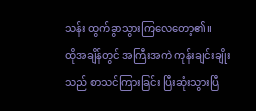သန်း ထွက်ခွာသွားကြလေတော့၏။
ထိုအချိန်တွင် အကြီးအကဲ ကုန်းချင်းချိုးသည် စာသင်ကြားခြင်း ပြီးဆုံးသွားပြီ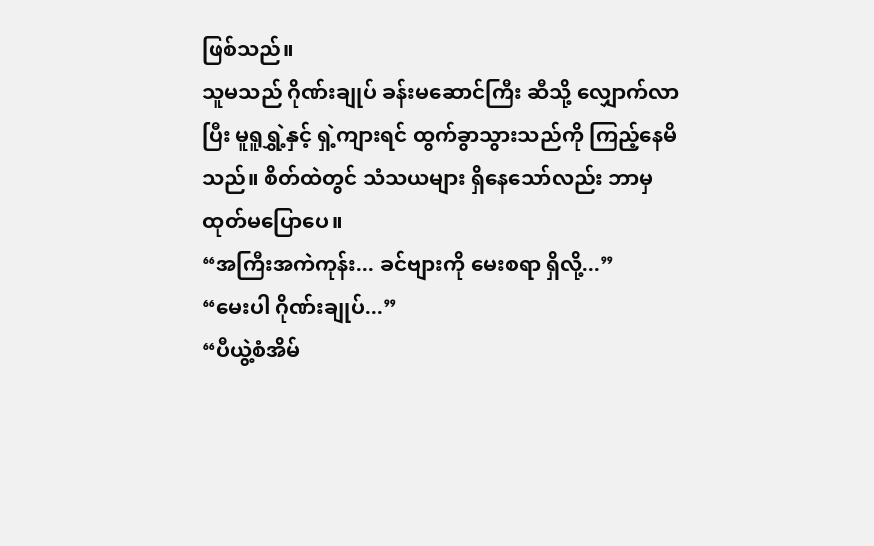ဖြစ်သည်။
သူမသည် ဂိုဏ်းချုပ် ခန်းမဆောင်ကြီး ဆီသို့ လျှောက်လာပြီး မူရူရွှဲ့နှင့် ရှဲ့ကျားရင် ထွက်ခွာသွားသည်ကို ကြည့်နေမိသည်။ စိတ်ထဲတွင် သံသယများ ရှိနေသော်လည်း ဘာမှ ထုတ်မပြောပေ။
“အကြီးအကဲကုန်း... ခင်ဗျားကို မေးစရာ ရှိလို့...”
“မေးပါ ဂိုဏ်းချုပ်...”
“ပီယွဲ့စံအိမ်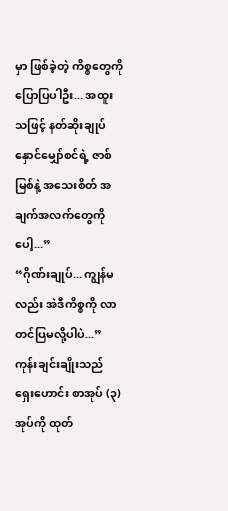မှာ ဖြစ်ခဲ့တဲ့ ကိစ္စတွေကို ပြောပြပါဦး... အထူးသဖြင့် နတ်ဆိုးချုပ်နှောင်မျှော်စင်ရဲ့ ဇာစ်မြစ်နဲ့ အသေးစိတ် အချက်အလက်တွေကိုပေါ့...”
“ဂိုဏ်းချုပ်... ကျွန်မလည်း အဲဒီကိစ္စကို လာတင်ပြမလို့ပါပဲ...”
ကုန်းချင်းချိုးသည် ရှေးဟောင်း စာအုပ် (၃) အုပ်ကို ထုတ်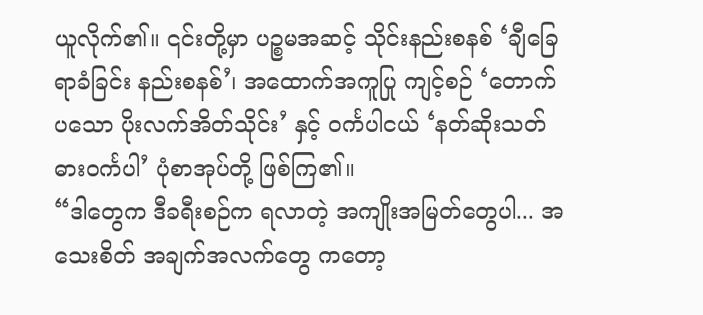ယူလိုက်၏။ ၎င်းတို့မှာ ပဉ္စမအဆင့် သိုင်းနည်းစနစ် ‘ချီခြေရာခံခြင်း နည်းစနစ်’၊ အထောက်အကူပြု ကျင့်စဉ် ‘တောက်ပသော ပိုးလက်အိတ်သိုင်း’ နှင့် ဝင်္ကပါငယ် ‘နတ်ဆိုးသတ် ဓားဝင်္ကပါ’ ပုံစာအုပ်တို့ ဖြစ်ကြ၏။
“ဒါတွေက ဒီခရီးစဉ်က ရလာတဲ့ အကျိုးအမြတ်တွေပါ... အသေးစိတ် အချက်အလက်တွေ ကတော့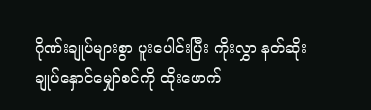ဂိုဏ်းချုပ်များစွာ ပူးပေါင်းပြီး ကိုးလွှာ နတ်ဆိုးချုပ်နှောင်မျှော်စင်ကို ထိုးဖောက်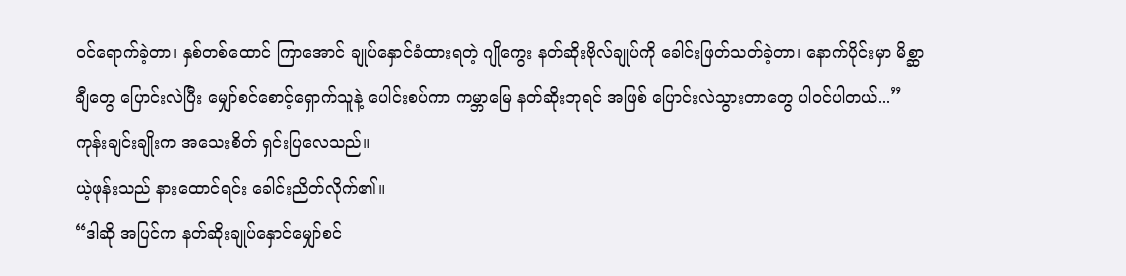ဝင်ရောက်ခဲ့တာ၊ နှစ်တစ်ထောင် ကြာအောင် ချုပ်နှောင်ခံထားရတဲ့ ဂျိုကွေး နတ်ဆိုးဗိုလ်ချုပ်ကို ခေါင်းဖြတ်သတ်ခဲ့တာ၊ နောက်ပိုင်းမှာ မိစ္ဆာချီတွေ ပြောင်းလဲပြီး မျှော်စင်စောင့်ရှောက်သူနဲ့ ပေါင်းစပ်ကာ ကမ္ဘာမြေ နတ်ဆိုးဘုရင် အဖြစ် ပြောင်းလဲသွားတာတွေ ပါဝင်ပါတယ်...”
ကုန်းချင်းချိုးက အသေးစိတ် ရှင်းပြလေသည်။
ယဲ့ဖုန်းသည် နားထောင်ရင်း ခေါင်းညိတ်လိုက်၏။
“ဒါဆို အပြင်က နတ်ဆိုးချုပ်နှောင်မျှော်စင်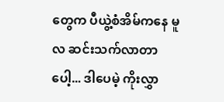တွေက ပီယွဲ့စံအိမ်ကနေ မူလ ဆင်းသက်လာတာပေါ့... ဒါပေမဲ့ ကိုးလွှာ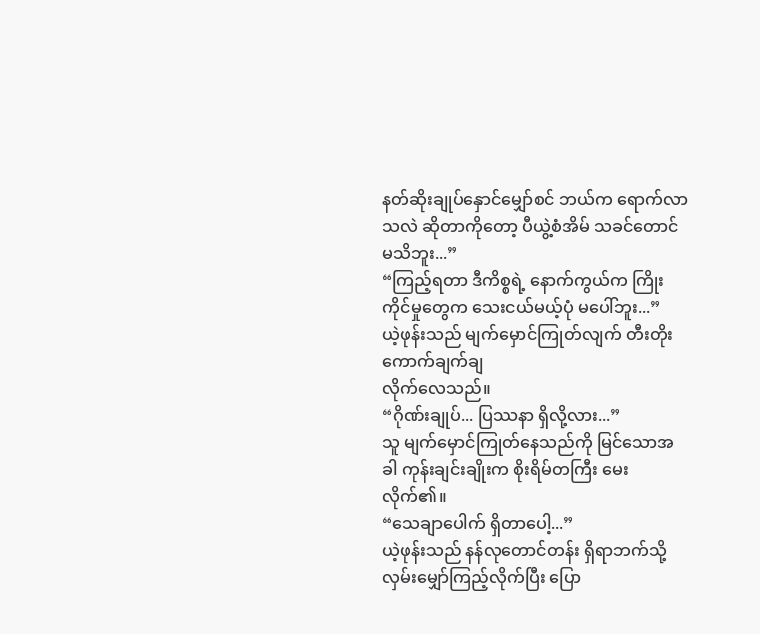နတ်ဆိုးချုပ်နှောင်မျှော်စင် ဘယ်က ရောက်လာသလဲ ဆိုတာကိုတော့ ပီယွဲ့စံအိမ် သခင်တောင် မသိဘူး...”
“ကြည့်ရတာ ဒီကိစ္စရဲ့ နောက်ကွယ်က ကြိုးကိုင်မှုတွေက သေးငယ်မယ့်ပုံ မပေါ်ဘူး...”
ယဲ့ဖုန်းသည် မျက်မှောင်ကြုတ်လျက် တီးတိုး ကောက်ချက်ချ
လိုက်လေသည်။
“ဂိုဏ်းချုပ်... ပြဿနာ ရှိလို့လား...”
သူ မျက်မှောင်ကြုတ်နေသည်ကို မြင်သောအခါ ကုန်းချင်းချိုးက စိုးရိမ်တကြီး မေးလိုက်၏။
“သေချာပေါက် ရှိတာပေါ့...”
ယဲ့ဖုန်းသည် နန်လုတောင်တန်း ရှိရာဘက်သို့ လှမ်းမျှော်ကြည့်လိုက်ပြီး ပြော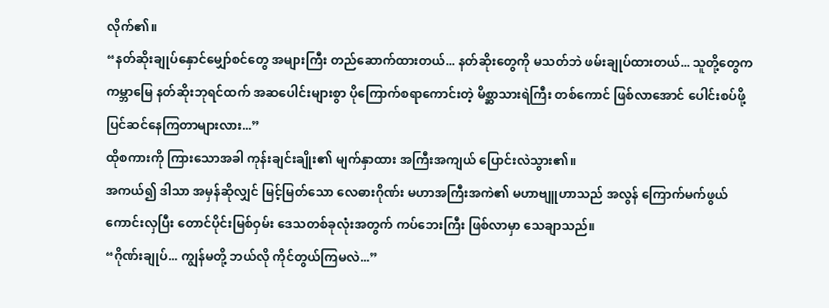လိုက်၏။
“နတ်ဆိုးချုပ်နှောင်မျှော်စင်တွေ အများကြီး တည်ဆောက်ထားတယ်... နတ်ဆိုးတွေကို မသတ်ဘဲ ဖမ်းချုပ်ထားတယ်... သူတို့တွေက ကမ္ဘာမြေ နတ်ဆိုးဘုရင်ထက် အဆပေါင်းများစွာ ပိုကြောက်စရာကောင်းတဲ့ မိစ္ဆာသားရဲကြီး တစ်ကောင် ဖြစ်လာအောင် ပေါင်းစပ်ဖို့ ပြင်ဆင်နေကြတာများလား...”
ထိုစကားကို ကြားသောအခါ ကုန်းချင်းချိုး၏ မျက်နှာထား အကြီးအကျယ် ပြောင်းလဲသွား၏။
အကယ်၍ ဒါသာ အမှန်ဆိုလျှင် မြင့်မြတ်သော လေဓားဂိုဏ်း မဟာအကြီးအကဲ၏ မဟာဗျူဟာသည် အလွန် ကြောက်မက်ဖွယ် ကောင်းလှပြီး တောင်ပိုင်းမြစ်ဝှမ်း ဒေသတစ်ခုလုံးအတွက် ကပ်ဘေးကြီး ဖြစ်လာမှာ သေချာသည်။
“ဂိုဏ်းချုပ်... ကျွန်မတို့ ဘယ်လို ကိုင်တွယ်ကြမလဲ...”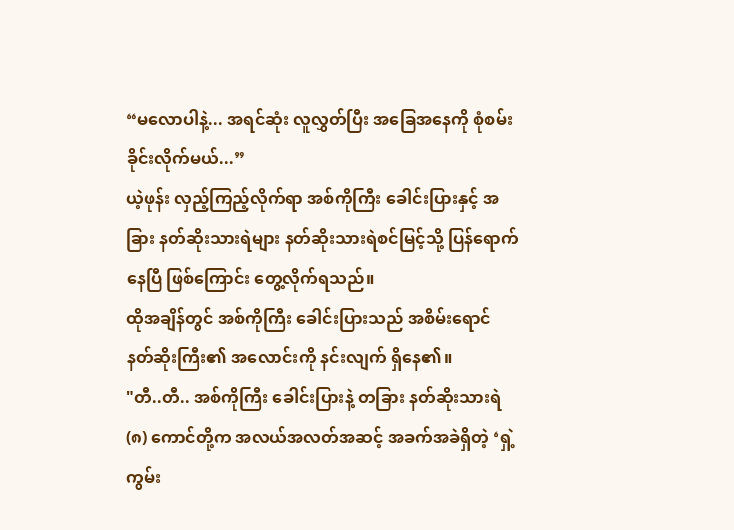“မလောပါနဲ့... အရင်ဆုံး လူလွှတ်ပြီး အခြေအနေကို စုံစမ်းခိုင်းလိုက်မယ်...”
ယဲ့ဖုန်း လှည့်ကြည့်လိုက်ရာ အစ်ကိုကြီး ခေါင်းပြားနှင့် အခြား နတ်ဆိုးသားရဲများ နတ်ဆိုးသားရဲစင်မြင့်သို့ ပြန်ရောက်နေပြီ ဖြစ်ကြောင်း တွေ့လိုက်ရသည်။
ထိုအချိန်တွင် အစ်ကိုကြီး ခေါင်းပြားသည် အစိမ်းရောင် နတ်ဆိုးကြီး၏ အလောင်းကို နင်းလျက် ရှိနေ၏။
"တီ..တီ.. အစ်ကိုကြီး ခေါင်းပြားနဲ့ တခြား နတ်ဆိုးသားရဲ (၈) ကောင်တို့က အလယ်အလတ်အဆင့် အခက်အခဲရှိတဲ့ ‘ရှဲ့ကွမ်း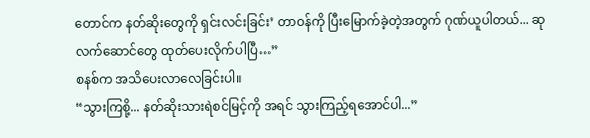တောင်က နတ်ဆိုးတွေကို ရှင်းလင်းခြင်း’ တာဝန်ကို ပြီးမြောက်ခဲ့တဲ့အတွက် ဂုဏ်ယူပါတယ်... ဆုလက်ဆောင်တွေ ထုတ်ပေးလိုက်ပါပြီ…”
စနစ်က အသိပေးလာလေခြင်းပါ။
“သွားကြစို့... နတ်ဆိုးသားရဲစင်မြင့်ကို အရင် သွားကြည့်ရအောင်ပါ...”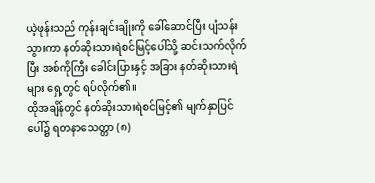ယဲ့ဖုန်းသည် ကုန်းချင်းချိုးကို ခေါ်ဆောင်ပြီး ပျံသန်းသွားကာ နတ်ဆိုးသားရဲစင်မြင့်ပေါ်သို့ ဆင်းသက်လိုက်ပြီး အစ်ကိုကြီး ခေါင်းပြားနှင့် အခြား နတ်ဆိုးသားရဲများ ရှေ့တွင် ရပ်လိုက်၏။
ထိုအချိန်တွင် နတ်ဆိုးသားရဲစင်မြင့်၏ မျက်နှာပြင်ပေါ်၌ ရတနာသေတ္တာ (၈)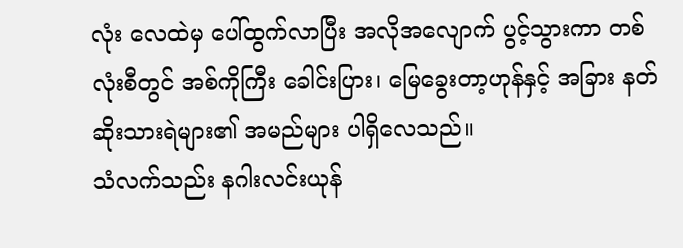လုံး လေထဲမှ ပေါ်ထွက်လာပြီး အလိုအလျောက် ပွင့်သွားကာ တစ်လုံးစီတွင် အစ်ကိုကြီး ခေါင်းပြား၊ မြေခွေးတာ့ဟုန်နှင့် အခြား နတ်ဆိုးသားရဲများ၏ အမည်များ ပါရှိလေသည်။
သံလက်သည်း နဂါးလင်းယုန်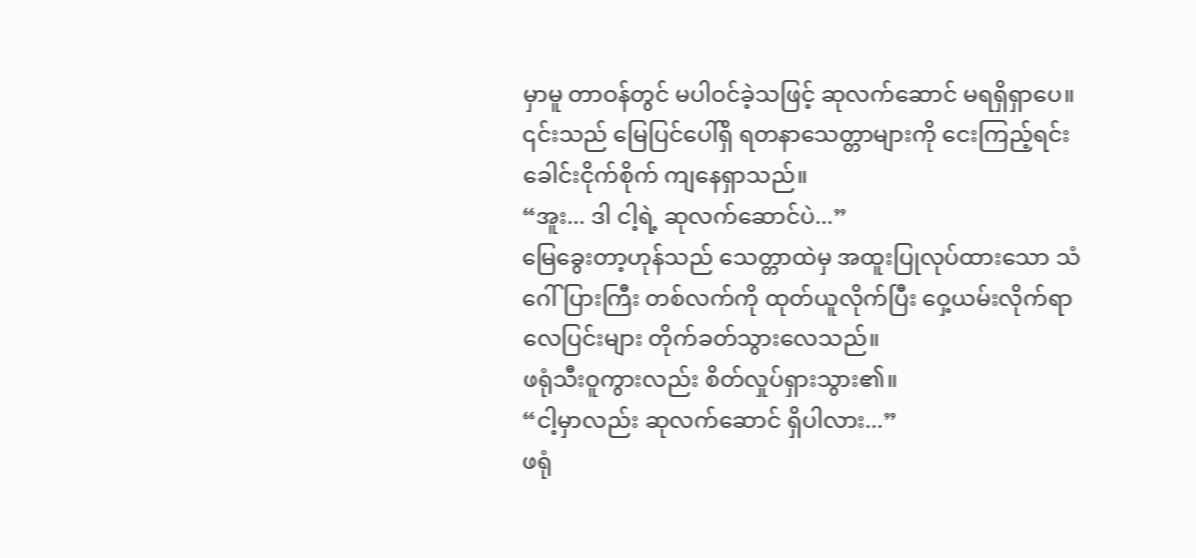မှာမူ တာဝန်တွင် မပါဝင်ခဲ့သဖြင့် ဆုလက်ဆောင် မရရှိရှာပေ။
၎င်းသည် မြေပြင်ပေါ်ရှိ ရတနာသေတ္တာများကို ငေးကြည့်ရင်း ခေါင်းငိုက်စိုက် ကျနေရှာသည်။
“အူး... ဒါ ငါ့ရဲ့ ဆုလက်ဆောင်ပဲ...”
မြေခွေးတာ့ဟုန်သည် သေတ္တာထဲမှ အထူးပြုလုပ်ထားသော သံဂေါ်ပြားကြီး တစ်လက်ကို ထုတ်ယူလိုက်ပြီး ဝှေ့ယမ်းလိုက်ရာ လေပြင်းများ တိုက်ခတ်သွားလေသည်။
ဖရုံသီးဝူကွားလည်း စိတ်လှုပ်ရှားသွား၏။
“ငါ့မှာလည်း ဆုလက်ဆောင် ရှိပါလား...”
ဖရုံ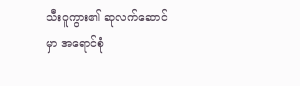သီးဝူကွား၏ ဆုလက်ဆောင်မှာ အရောင်စုံ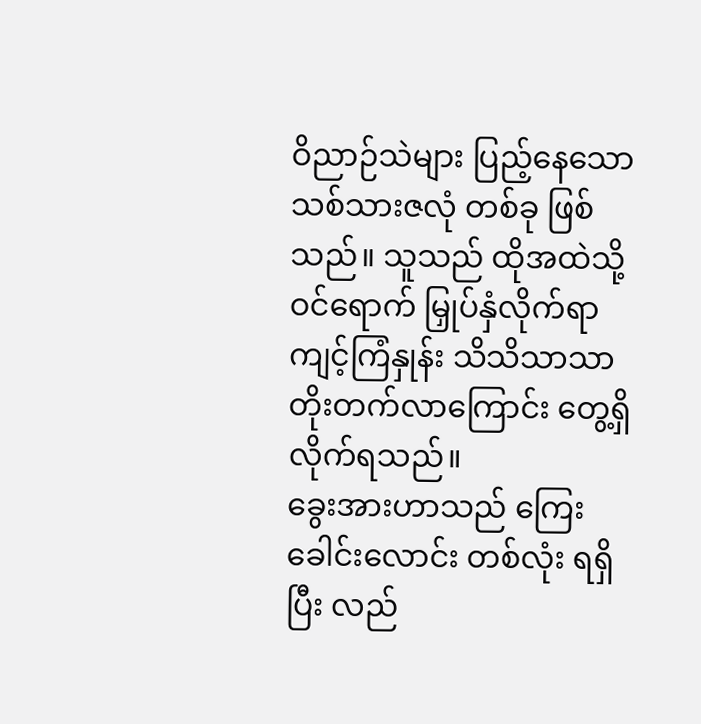ဝိညာဉ်သဲများ ပြည့်နေသော သစ်သားဇလုံ တစ်ခု ဖြစ်သည်။ သူသည် ထိုအထဲသို့ ဝင်ရောက် မြှုပ်နှံလိုက်ရာ ကျင့်ကြံနှုန်း သိသိသာသာ တိုးတက်လာကြောင်း တွေ့ရှိလိုက်ရသည်။
ခွေးအားဟာသည် ကြေးခေါင်းလောင်း တစ်လုံး ရရှိပြီး လည်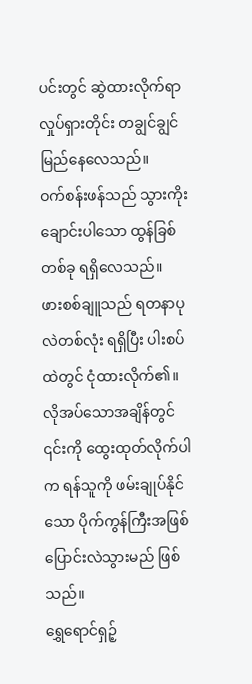ပင်းတွင် ဆွဲထားလိုက်ရာ လှုပ်ရှားတိုင်း တချွင်ချွင် မြည်နေလေသည်။
ဝက်စန်းဖန်သည် သွားကိုးချောင်းပါသော ထွန်ခြစ်တစ်ခု ရရှိလေသည်။
ဖားစစ်ချူသည် ရတနာပုလဲတစ်လုံး ရရှိပြီး ပါးစပ်ထဲတွင် ငုံထားလိုက်၏။ လိုအပ်သောအချိန်တွင် ၎င်းကို ထွေးထုတ်လိုက်ပါက ရန်သူကို ဖမ်းချုပ်နိုင်သော ပိုက်ကွန်ကြီးအဖြစ် ပြောင်းလဲသွားမည် ဖြစ်သည်။
ရွှေရောင်ရှဉ့်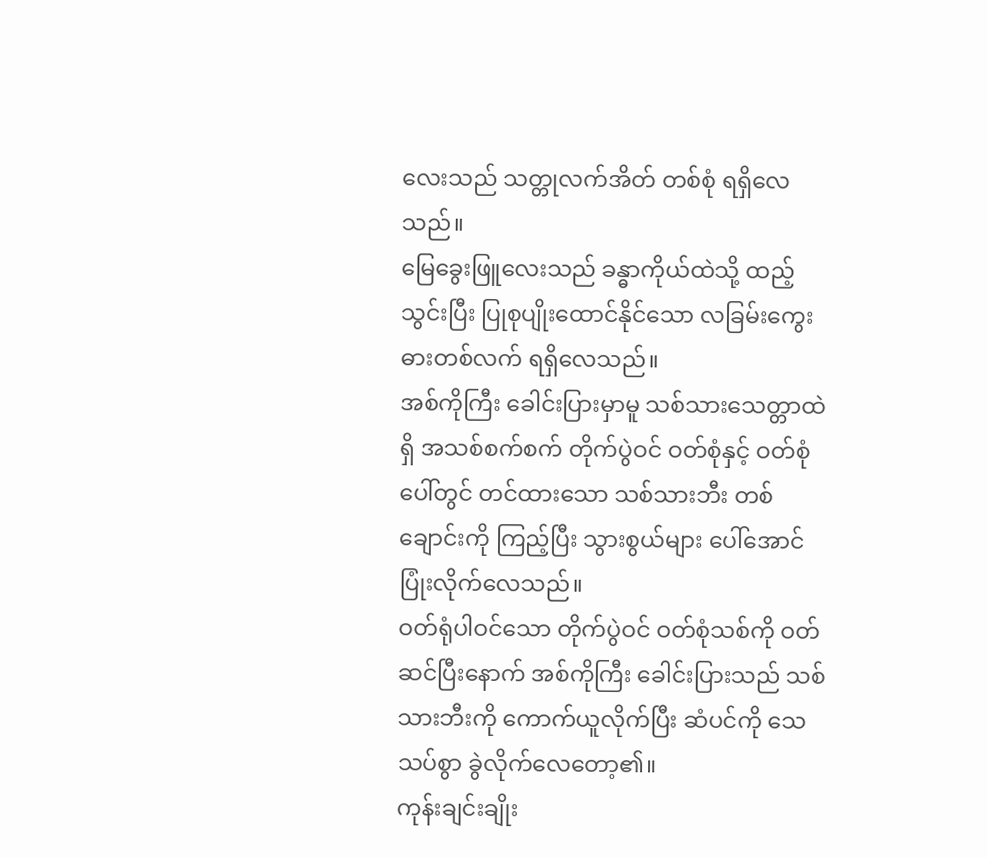လေးသည် သတ္တုလက်အိတ် တစ်စုံ ရရှိလေသည်။
မြေခွေးဖြူလေးသည် ခန္ဓာကိုယ်ထဲသို့ ထည့်သွင်းပြီး ပြုစုပျိုးထောင်နိုင်သော လခြမ်းကွေး ဓားတစ်လက် ရရှိလေသည်။
အစ်ကိုကြီး ခေါင်းပြားမှာမူ သစ်သားသေတ္တာထဲရှိ အသစ်စက်စက် တိုက်ပွဲဝင် ဝတ်စုံနှင့် ဝတ်စုံပေါ်တွင် တင်ထားသော သစ်သားဘီး တစ်ချောင်းကို ကြည့်ပြီး သွားစွယ်များ ပေါ်အောင် ပြုံးလိုက်လေသည်။
ဝတ်ရုံပါဝင်သော တိုက်ပွဲဝင် ဝတ်စုံသစ်ကို ဝတ်ဆင်ပြီးနောက် အစ်ကိုကြီး ခေါင်းပြားသည် သစ်သားဘီးကို ကောက်ယူလိုက်ပြီး ဆံပင်ကို သေသပ်စွာ ခွဲလိုက်လေတော့၏။
ကုန်းချင်းချိုး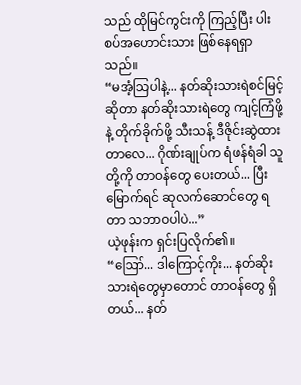သည် ထိုမြင်ကွင်းကို ကြည့်ပြီး ပါးစပ်အဟောင်းသား ဖြစ်နေရရှာသည်။
“မအံ့သြပါနဲ့... နတ်ဆိုးသားရဲစင်မြင့် ဆိုတာ နတ်ဆိုးသားရဲတွေ ကျင့်ကြံဖို့နဲ့ တိုက်ခိုက်ဖို့ သီးသန့် ဒီဇိုင်းဆွဲထားတာလေ... ဂိုဏ်းချုပ်က ရံဖန်ရံခါ သူတို့ကို တာဝန်တွေ ပေးတယ်... ပြီးမြောက်ရင် ဆုလက်ဆောင်တွေ ရတာ သဘာဝပါပဲ...”
ယဲ့ဖုန်းက ရှင်းပြလိုက်၏။
“ဪ... ဒါကြောင့်ကိုး... နတ်ဆိုးသားရဲတွေမှာတောင် တာဝန်တွေ ရှိတယ်... နတ်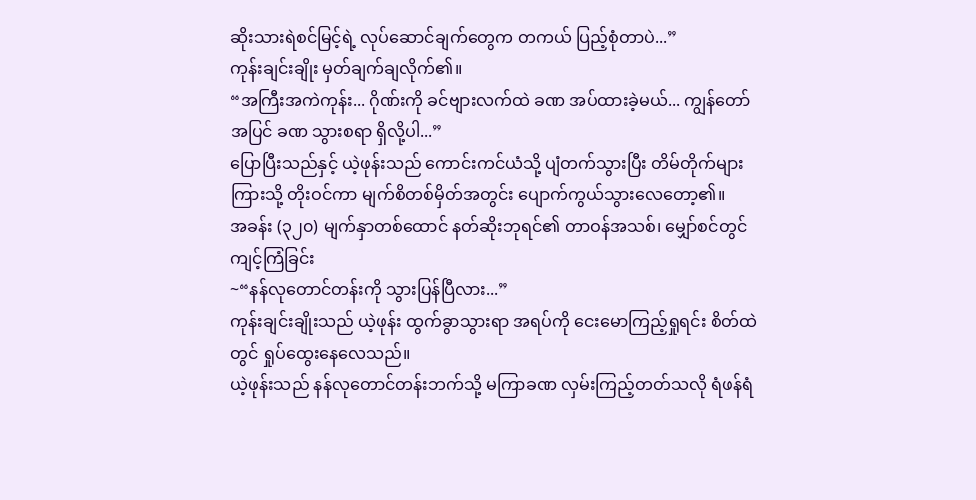ဆိုးသားရဲစင်မြင့်ရဲ့ လုပ်ဆောင်ချက်တွေက တကယ် ပြည့်စုံတာပဲ...”
ကုန်းချင်းချိုး မှတ်ချက်ချလိုက်၏။
“အကြီးအကဲကုန်း... ဂိုဏ်းကို ခင်ဗျားလက်ထဲ ခဏ အပ်ထားခဲ့မယ်... ကျွန်တော် အပြင် ခဏ သွားစရာ ရှိလို့ပါ...”
ပြောပြီးသည်နှင့် ယဲ့ဖုန်းသည် ကောင်းကင်ယံသို့ ပျံတက်သွားပြီး တိမ်တိုက်များကြားသို့ တိုးဝင်ကာ မျက်စိတစ်မှိတ်အတွင်း ပျောက်ကွယ်သွားလေတော့၏။
အခန်း (၃၂၀) မျက်နှာတစ်ထောင် နတ်ဆိုးဘုရင်၏ တာဝန်အသစ်၊ မျှော်စင်တွင် ကျင့်ကြံခြင်း
~“နန်လုတောင်တန်းကို သွားပြန်ပြီလား...”
ကုန်းချင်းချိုးသည် ယဲ့ဖုန်း ထွက်ခွာသွားရာ အရပ်ကို ငေးမောကြည့်ရှုရင်း စိတ်ထဲတွင် ရှုပ်ထွေးနေလေသည်။
ယဲ့ဖုန်းသည် နန်လုတောင်တန်းဘက်သို့ မကြာခဏ လှမ်းကြည့်တတ်သလို ရံဖန်ရံ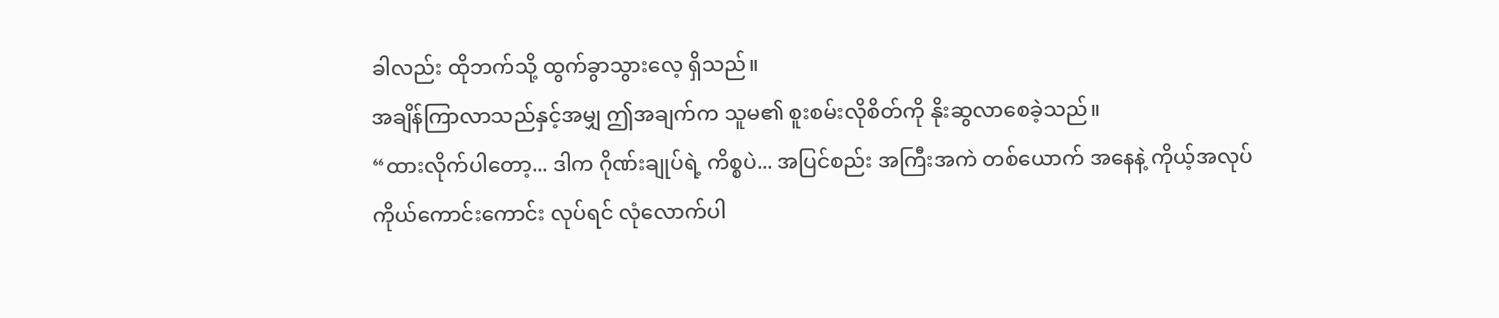ခါလည်း ထိုဘက်သို့ ထွက်ခွာသွားလေ့ ရှိသည်။
အချိန်ကြာလာသည်နှင့်အမျှ ဤအချက်က သူမ၏ စူးစမ်းလိုစိတ်ကို နိုးဆွလာစေခဲ့သည်။
“ထားလိုက်ပါတော့... ဒါက ဂိုဏ်းချုပ်ရဲ့ ကိစ္စပဲ... အပြင်စည်း အကြီးအကဲ တစ်ယောက် အနေနဲ့ ကိုယ့်အလုပ် ကိုယ်ကောင်းကောင်း လုပ်ရင် လုံလောက်ပါ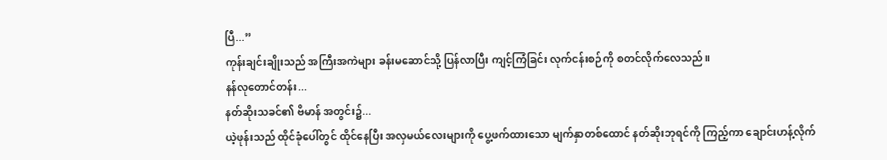ပြီ...”
ကုန်းချင်းချိုးသည် အကြီးအကဲများ ခန်းမဆောင်သို့ ပြန်လာပြီး ကျင့်ကြံခြင်း လုက်ငန်းစဉ်ကို စတင်လိုက်လေသည်။
နန်လုတောင်တန်း...
နတ်ဆိုးသခင်၏ ဗိမာန် အတွင်း၌...
ယဲ့ဖုန်းသည် ထိုင်ခုံပေါ်တွင် ထိုင်နေပြီး အလှမယ်လေးများကို ပွေ့ဖက်ထားသော မျက်နှာတစ်ထောင် နတ်ဆိုးဘုရင်ကို ကြည့်ကာ ချောင်းဟန့်လိုက်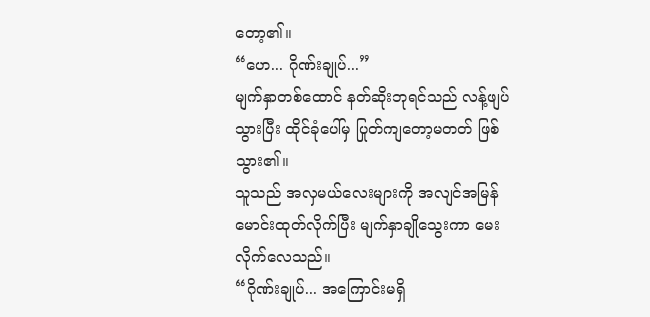တော့၏။
“ဟေ... ဂိုဏ်းချုပ်...”
မျက်နှာတစ်ထောင် နတ်ဆိုးဘုရင်သည် လန့်ဖျပ်သွားပြီး ထိုင်ခုံပေါ်မှ ပြုတ်ကျတော့မတတ် ဖြစ်သွား၏။
သူသည် အလှမယ်လေးများကို အလျင်အမြန် မောင်းထုတ်လိုက်ပြီး မျက်နှာချိုသွေးကာ မေးလိုက်လေသည်။
“ဂိုဏ်းချုပ်... အကြောင်းမရှိ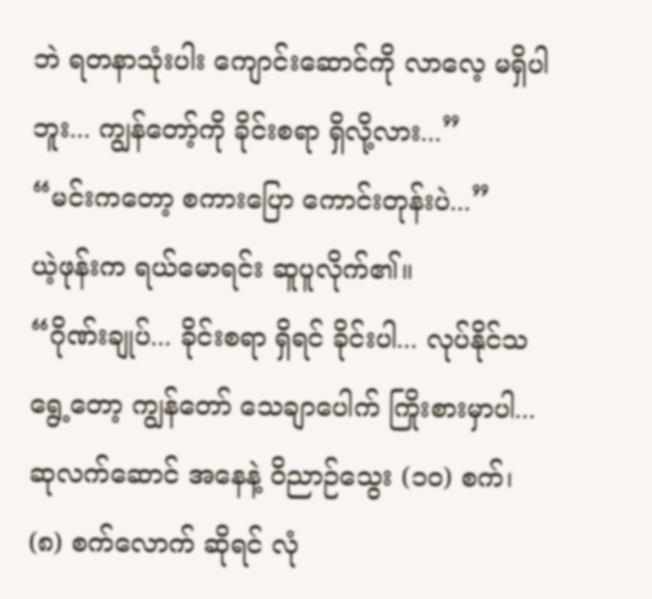ဘဲ ရတနာသုံးပါး ကျောင်းဆောင်ကို လာလေ့ မရှိပါဘူး... ကျွန်တော့်ကို ခိုင်းစရာ ရှိလို့လား...”
“မင်းကတော့ စကားပြော ကောင်းတုန်းပဲ...”
ယဲ့ဖုန်းက ရယ်မောရင်း ဆူပူလိုက်၏။
“ဂိုဏ်းချုပ်... ခိုင်းစရာ ရှိရင် ခိုင်းပါ... လုပ်နိုင်သရွေ့တော့ ကျွန်တော် သေချာပေါက် ကြိုးစားမှာပါ... ဆုလက်ဆောင် အနေနဲ့ ဝိညာဉ်သွေး (၁၀) စက်၊ (၈) စက်လောက် ဆိုရင် လုံ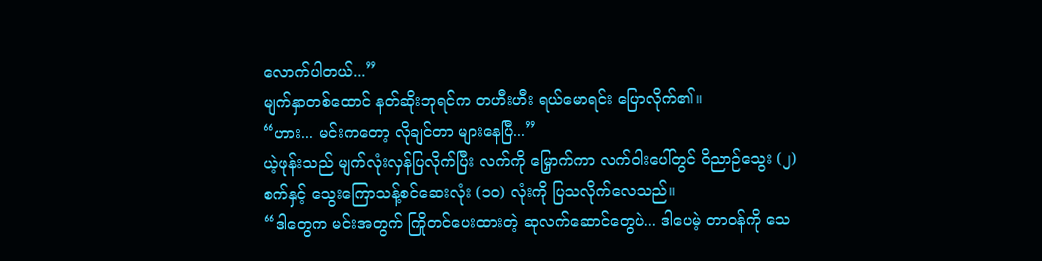လောက်ပါတယ်...”
မျက်နှာတစ်ထောင် နတ်ဆိုးဘုရင်က တဟီးဟီး ရယ်မောရင်း ပြောလိုက်၏။
“ဟား... မင်းကတော့ လိုချင်တာ များနေပြီ...”
ယဲ့ဖုန်းသည် မျက်လုံးလှန်ပြလိုက်ပြီး လက်ကို မြှောက်ကာ လက်ဝါးပေါ်တွင် ဝိညာဉ်သွေး (၂) စက်နှင့် သွေးကြောသန့်စင်ဆေးလုံး (၁၀) လုံးကို ပြသလိုက်လေသည်။
“ဒါတွေက မင်းအတွက် ကြိုတင်ပေးထားတဲ့ ဆုလက်ဆောင်တွေပဲ... ဒါပေမဲ့ တာဝန်ကို သေ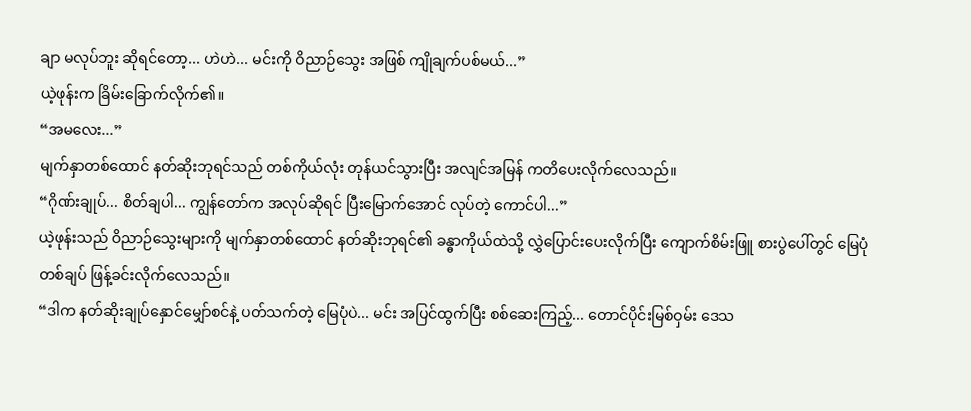ချာ မလုပ်ဘူး ဆိုရင်တော့... ဟဲဟဲ... မင်းကို ဝိညာဉ်သွေး အဖြစ် ကျိုချက်ပစ်မယ်...”
ယဲ့ဖုန်းက ခြိမ်းခြောက်လိုက်၏။
“အမလေး...”
မျက်နှာတစ်ထောင် နတ်ဆိုးဘုရင်သည် တစ်ကိုယ်လုံး တုန်ယင်သွားပြီး အလျင်အမြန် ကတိပေးလိုက်လေသည်။
“ဂိုဏ်းချုပ်... စိတ်ချပါ... ကျွန်တော်က အလုပ်ဆိုရင် ပြီးမြောက်အောင် လုပ်တဲ့ ကောင်ပါ...”
ယဲ့ဖုန်းသည် ဝိညာဉ်သွေးများကို မျက်နှာတစ်ထောင် နတ်ဆိုးဘုရင်၏ ခန္ဓာကိုယ်ထဲသို့ လွှဲပြောင်းပေးလိုက်ပြီး ကျောက်စိမ်းဖြူ စားပွဲပေါ်တွင် မြေပုံတစ်ချပ် ဖြန့်ခင်းလိုက်လေသည်။
“ဒါက နတ်ဆိုးချုပ်နှောင်မျှော်စင်နဲ့ ပတ်သက်တဲ့ မြေပုံပဲ... မင်း အပြင်ထွက်ပြီး စစ်ဆေးကြည့်... တောင်ပိုင်းမြစ်ဝှမ်း ဒေသ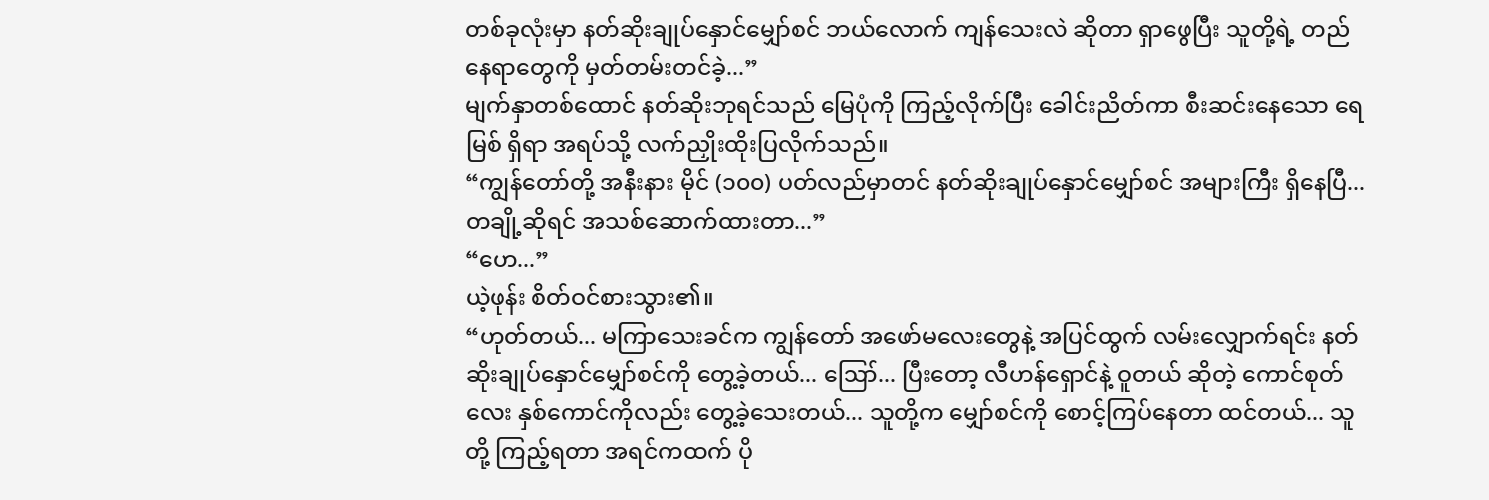တစ်ခုလုံးမှာ နတ်ဆိုးချုပ်နှောင်မျှော်စင် ဘယ်လောက် ကျန်သေးလဲ ဆိုတာ ရှာဖွေပြီး သူတို့ရဲ့ တည်နေရာတွေကို မှတ်တမ်းတင်ခဲ့...”
မျက်နှာတစ်ထောင် နတ်ဆိုးဘုရင်သည် မြေပုံကို ကြည့်လိုက်ပြီး ခေါင်းညိတ်ကာ စီးဆင်းနေသော ရေမြစ် ရှိရာ အရပ်သို့ လက်ညှိုးထိုးပြလိုက်သည်။
“ကျွန်တော်တို့ အနီးနား မိုင် (၁၀၀) ပတ်လည်မှာတင် နတ်ဆိုးချုပ်နှောင်မျှော်စင် အများကြီး ရှိနေပြီ... တချို့ဆိုရင် အသစ်ဆောက်ထားတာ...”
“ဟေ...”
ယဲ့ဖုန်း စိတ်ဝင်စားသွား၏။
“ဟုတ်တယ်... မကြာသေးခင်က ကျွန်တော် အဖော်မလေးတွေနဲ့ အပြင်ထွက် လမ်းလျှောက်ရင်း နတ်ဆိုးချုပ်နှောင်မျှော်စင်ကို တွေ့ခဲ့တယ်... ဪ... ပြီးတော့ လီဟန်ရှောင်နဲ့ ဝူတယ် ဆိုတဲ့ ကောင်စုတ်လေး နှစ်ကောင်ကိုလည်း တွေ့ခဲ့သေးတယ်... သူတို့က မျှော်စင်ကို စောင့်ကြပ်နေတာ ထင်တယ်... သူတို့ ကြည့်ရတာ အရင်ကထက် ပို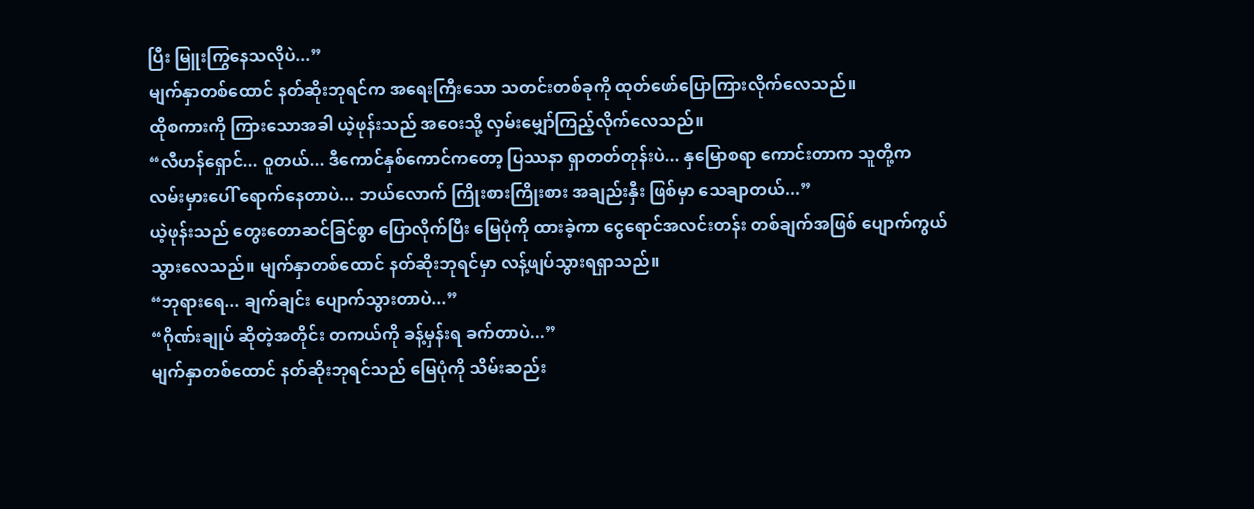ပြီး မြူးကြွနေသလိုပဲ...”
မျက်နှာတစ်ထောင် နတ်ဆိုးဘုရင်က အရေးကြီးသော သတင်းတစ်ခုကို ထုတ်ဖော်ပြောကြားလိုက်လေသည်။
ထိုစကားကို ကြားသောအခါ ယဲ့ဖုန်းသည် အဝေးသို့ လှမ်းမျှော်ကြည့်လိုက်လေသည်။
“လီဟန်ရှောင်... ဝူတယ်... ဒီကောင်နှစ်ကောင်ကတော့ ပြဿနာ ရှာတတ်တုန်းပဲ... နှမြောစရာ ကောင်းတာက သူတို့က လမ်းမှားပေါ် ရောက်နေတာပဲ... ဘယ်လောက် ကြိုးစားကြိုးစား အချည်းနှီး ဖြစ်မှာ သေချာတယ်...”
ယဲ့ဖုန်းသည် တွေးတောဆင်ခြင်စွာ ပြောလိုက်ပြီး မြေပုံကို ထားခဲ့ကာ ငွေရောင်အလင်းတန်း တစ်ချက်အဖြစ် ပျောက်ကွယ်သွားလေသည်။ မျက်နှာတစ်ထောင် နတ်ဆိုးဘုရင်မှာ လန့်ဖျပ်သွားရရှာသည်။
“ဘုရားရေ... ချက်ချင်း ပျောက်သွားတာပဲ...”
“ဂိုဏ်းချုပ် ဆိုတဲ့အတိုင်း တကယ်ကို ခန့်မှန်းရ ခက်တာပဲ...”
မျက်နှာတစ်ထောင် နတ်ဆိုးဘုရင်သည် မြေပုံကို သိမ်းဆည်း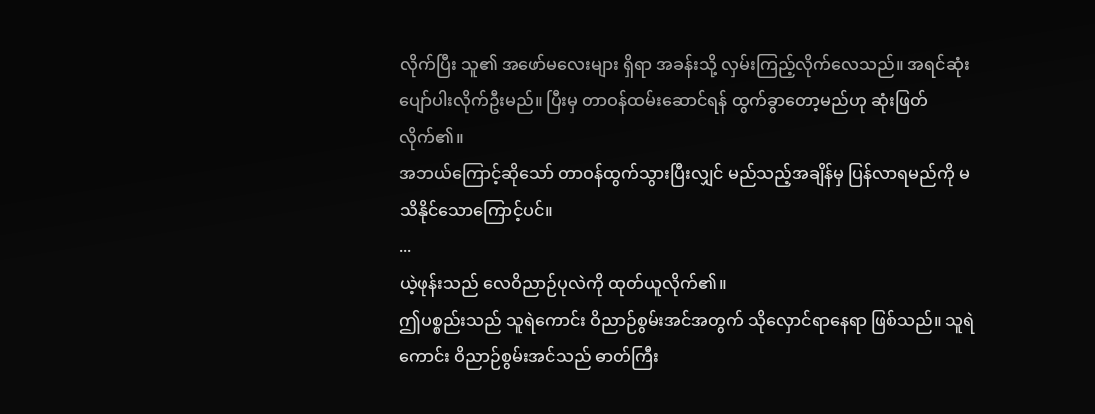လိုက်ပြီး သူ၏ အဖော်မလေးများ ရှိရာ အခန်းသို့ လှမ်းကြည့်လိုက်လေသည်။ အရင်ဆုံး ပျော်ပါးလိုက်ဦးမည်။ ပြီးမှ တာဝန်ထမ်းဆောင်ရန် ထွက်ခွာတော့မည်ဟု ဆုံးဖြတ်လိုက်၏။
အဘယ်ကြောင့်ဆိုသော် တာဝန်ထွက်သွားပြီးလျှင် မည်သည့်အချိန်မှ ပြန်လာရမည်ကို မသိနိုင်သောကြောင့်ပင်။
...
ယဲ့ဖုန်းသည် လေဝိညာဉ်ပုလဲကို ထုတ်ယူလိုက်၏။
ဤပစ္စည်းသည် သူရဲကောင်း ဝိညာဉ်စွမ်းအင်အတွက် သိုလှောင်ရာနေရာ ဖြစ်သည်။ သူရဲကောင်း ဝိညာဉ်စွမ်းအင်သည် ဓာတ်ကြီး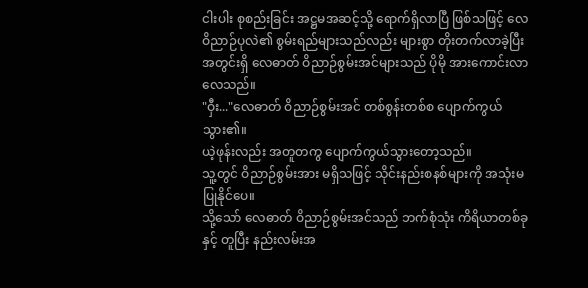ငါးပါး စုစည်းခြင်း အဋ္ဌမအဆင့်သို့ ရောက်ရှိလာပြီ ဖြစ်သဖြင့် လေဝိညာဉ်ပုလဲ၏ စွမ်းရည်များသည်လည်း များစွာ တိုးတက်လာခဲ့ပြီး အတွင်းရှိ လေဓာတ် ဝိညာဉ်စွမ်းအင်များသည် ပိုမို အားကောင်းလာလေသည်။
"ဝှီး..."လေဓာတ် ဝိညာဉ်စွမ်းအင် တစ်စွန်းတစ်စ ပျောက်ကွယ်သွား၏။
ယဲ့ဖုန်းလည်း အတူတကွ ပျောက်ကွယ်သွားတော့သည်။
သူ့တွင် ဝိညာဉ်စွမ်းအား မရှိသဖြင့် သိုင်းနည်းစနစ်များကို အသုံးမပြုနိုင်ပေ။
သို့သော် လေဓာတ် ဝိညာဉ်စွမ်းအင်သည် ဘက်စုံသုံး ကိရိယာတစ်ခုနှင့် တူပြီး နည်းလမ်းအ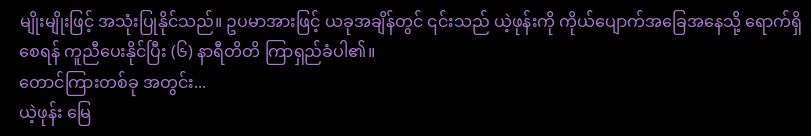မျိုးမျိုးဖြင့် အသုံးပြုနိုင်သည်။ ဥပမာအားဖြင့် ယခုအချိန်တွင် ၎င်းသည် ယဲ့ဖုန်းကို ကိုယ်ပျောက်အခြေအနေသို့ ရောက်ရှိစေရန် ကူညီပေးနိုင်ပြီး (၆) နာရီတိတိ ကြာရှည်ခံပါ၏။
တောင်ကြားတစ်ခု အတွင်း...
ယဲ့ဖုန်း မြေ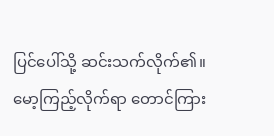ပြင်ပေါ်သို့ ဆင်းသက်လိုက်၏။
မော့ကြည့်လိုက်ရာ တောင်ကြား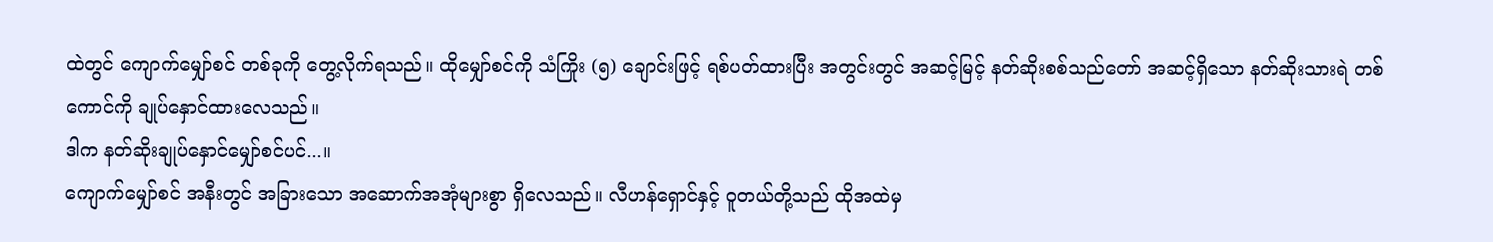ထဲတွင် ကျောက်မျှော်စင် တစ်ခုကို တွေ့လိုက်ရသည်။ ထိုမျှော်စင်ကို သံကြိုး (၅) ချောင်းဖြင့် ရစ်ပတ်ထားပြီး အတွင်းတွင် အဆင့်မြင့် နတ်ဆိုးစစ်သည်တော် အဆင့်ရှိသော နတ်ဆိုးသားရဲ တစ်ကောင်ကို ချုပ်နှောင်ထားလေသည်။
ဒါက နတ်ဆိုးချုပ်နှောင်မျှော်စင်ပင်...။
ကျောက်မျှော်စင် အနီးတွင် အခြားသော အဆောက်အအုံများစွာ ရှိလေသည်။ လီဟန်ရှောင်နှင့် ဝူတယ်တို့သည် ထိုအထဲမှ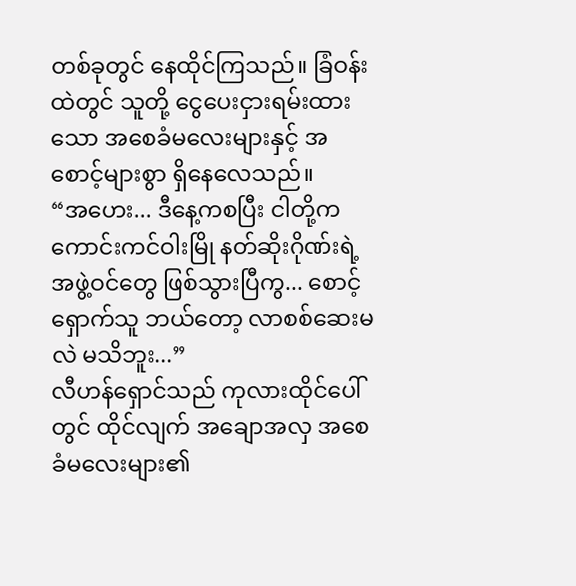တစ်ခုတွင် နေထိုင်ကြသည်။ ခြံဝန်းထဲတွင် သူတို့ ငွေပေးငှားရမ်းထားသော အစေခံမလေးများနှင့် အစောင့်များစွာ ရှိနေလေသည်။
“အဟေး... ဒီနေ့ကစပြီး ငါတို့က ကောင်းကင်ဝါးမြို နတ်ဆိုးဂိုဏ်းရဲ့ အဖွဲ့ဝင်တွေ ဖြစ်သွားပြီကွ... စောင့်ရှောက်သူ ဘယ်တော့ လာစစ်ဆေးမလဲ မသိဘူး...”
လီဟန်ရှောင်သည် ကုလားထိုင်ပေါ်တွင် ထိုင်လျက် အချောအလှ အစေခံမလေးများ၏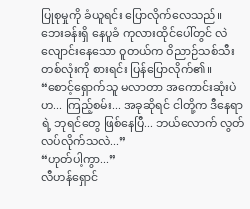ပြုစုမှုကို ခံယူရင်း ပြောလိုက်လေသည်။
ဘေးခန်းရှိ နေပူခံ ကုလားထိုင်ပေါ်တွင် လဲလျောင်းနေသော ဝူတယ်က ဝိညာဉ်သစ်သီး တစ်လုံးကို စားရင်း ပြန်ပြောလိုက်၏။
“စောင့်ရှောက်သူ မလာတာ အကောင်းဆုံးပဲဟ... ကြည့်စမ်း... အခုဆိုရင် ငါတို့က ဒီနေရာရဲ့ ဘုရင်တွေ ဖြစ်နေပြီ... ဘယ်လောက် လွတ်လပ်လိုက်သလဲ...”
“ဟုတ်ပါ့ကွာ...”
လီဟန်ရှောင်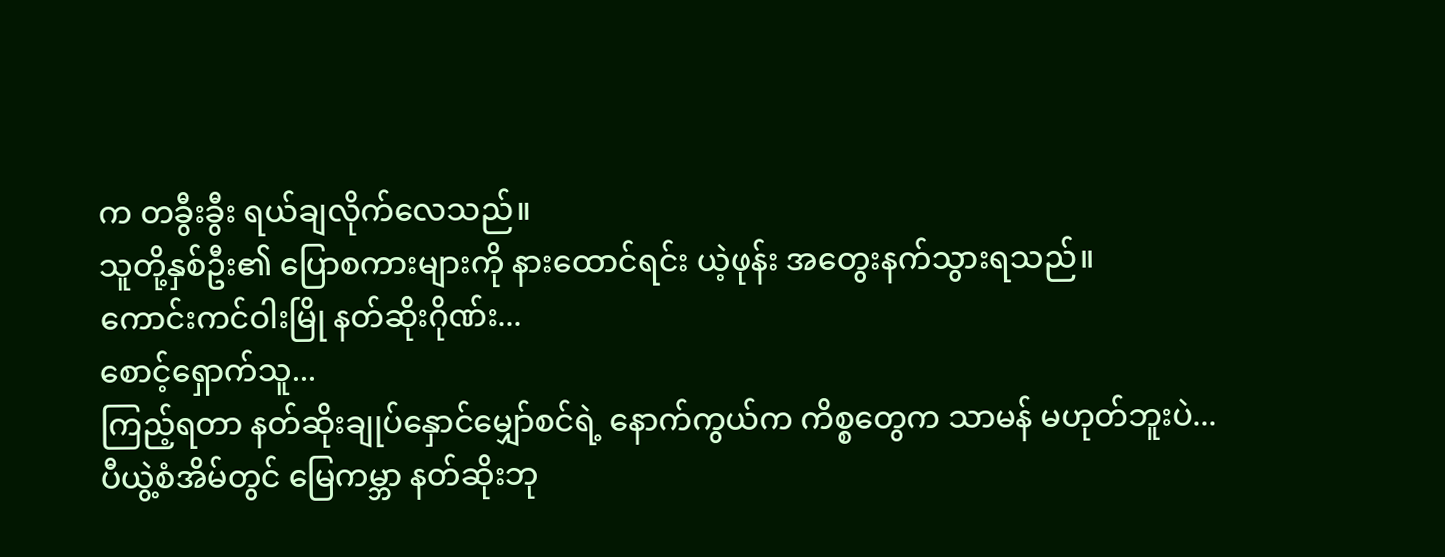က တခွီးခွီး ရယ်ချလိုက်လေသည်။
သူတို့နှစ်ဦး၏ ပြောစကားများကို နားထောင်ရင်း ယဲ့ဖုန်း အတွေးနက်သွားရသည်။
ကောင်းကင်ဝါးမြို နတ်ဆိုးဂိုဏ်း...
စောင့်ရှောက်သူ...
ကြည့်ရတာ နတ်ဆိုးချုပ်နှောင်မျှော်စင်ရဲ့ နောက်ကွယ်က ကိစ္စတွေက သာမန် မဟုတ်ဘူးပဲ...
ပီယွဲ့စံအိမ်တွင် မြေကမ္ဘာ နတ်ဆိုးဘု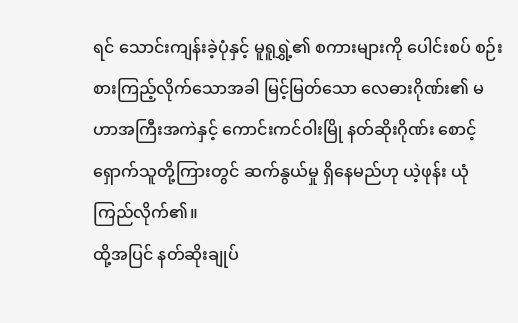ရင် သောင်းကျန်းခဲ့ပုံနှင့် မူရူရွှဲ့၏ စကားများကို ပေါင်းစပ် စဉ်းစားကြည့်လိုက်သောအခါ မြင့်မြတ်သော လေဓားဂိုဏ်း၏ မဟာအကြီးအကဲနှင့် ကောင်းကင်ဝါးမြို နတ်ဆိုးဂိုဏ်း စောင့်ရှောက်သူတို့ကြားတွင် ဆက်နွယ်မှု ရှိနေမည်ဟု ယဲ့ဖုန်း ယုံကြည်လိုက်၏။
ထို့အပြင် နတ်ဆိုးချုပ်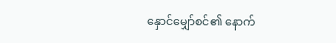နှောင်မျှော်စင်၏ နောက်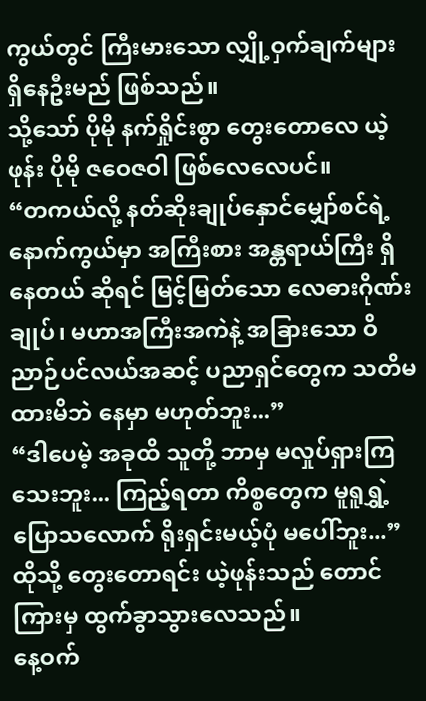ကွယ်တွင် ကြီးမားသော လျှို့ဝှက်ချက်များ ရှိနေဦးမည် ဖြစ်သည်။
သို့သော် ပိုမို နက်ရှိုင်းစွာ တွေးတောလေ ယဲ့ဖုန်း ပိုမို ဇဝေဇဝါ ဖြစ်လေလေပင်။
“တကယ်လို့ နတ်ဆိုးချုပ်နှောင်မျှော်စင်ရဲ့ နောက်ကွယ်မှာ အကြီးစား အန္တရာယ်ကြီး ရှိနေတယ် ဆိုရင် မြင့်မြတ်သော လေဓားဂိုဏ်းချုပ်၊ မဟာအကြီးအကဲနဲ့ အခြားသော ဝိညာဉ်ပင်လယ်အဆင့် ပညာရှင်တွေက သတိမထားမိဘဲ နေမှာ မဟုတ်ဘူး...”
“ဒါပေမဲ့ အခုထိ သူတို့ ဘာမှ မလှုပ်ရှားကြသေးဘူး... ကြည့်ရတာ ကိစ္စတွေက မူရူရွှဲ့ ပြောသလောက် ရိုးရှင်းမယ့်ပုံ မပေါ်ဘူး...”
ထိုသို့ တွေးတောရင်း ယဲ့ဖုန်းသည် တောင်ကြားမှ ထွက်ခွာသွားလေသည်။
နေ့ဝက်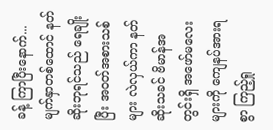ခန့် ကြာပြီးနောက်...
မျက်နှာတစ်ထောင် နတ်ဆိုးဘုရင်သည် ရေချိုးပြီး အဝတ်အစားသစ်များ လဲလှယ်ကာ နတ်ဆိုးသခင် ဗိမာန်အတွင်းရှိ အဖော်မလေးများကို ကျေနပ်အားရစွာ ကြည့်ရှု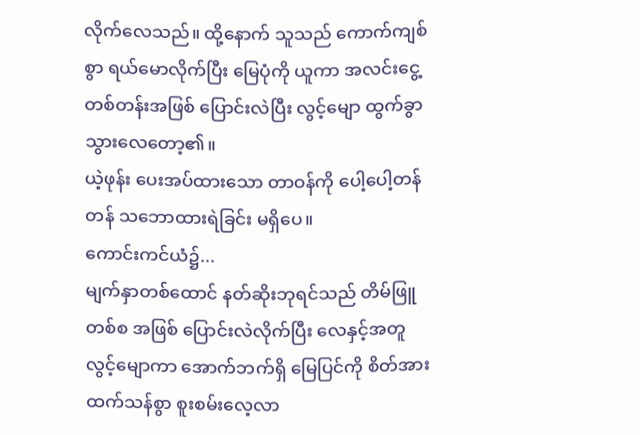လိုက်လေသည်။ ထို့နောက် သူသည် ကောက်ကျစ်စွာ ရယ်မောလိုက်ပြီး မြေပုံကို ယူကာ အလင်းငွေ့တစ်တန်းအဖြစ် ပြောင်းလဲပြီး လွင့်မျော ထွက်ခွာသွားလေတော့၏။
ယဲ့ဖုန်း ပေးအပ်ထားသော တာဝန်ကို ပေါ့ပေါ့တန်တန် သဘောထားရဲခြင်း မရှိပေ။
ကောင်းကင်ယံ၌...
မျက်နှာတစ်ထောင် နတ်ဆိုးဘုရင်သည် တိမ်ဖြူတစ်စ အဖြစ် ပြောင်းလဲလိုက်ပြီး လေနှင့်အတူ လွင့်မျောကာ အောက်ဘက်ရှိ မြေပြင်ကို စိတ်အားထက်သန်စွာ စူးစမ်းလေ့လာ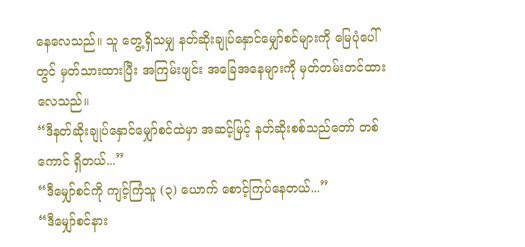နေလေသည်။ သူ တွေ့ရှိသမျှ နတ်ဆိုးချုပ်နှောင်မျှော်စင်များကို မြေပုံပေါ်တွင် မှတ်သားထားပြီး အကြမ်းဖျင်း အခြေအနေများကို မှတ်တမ်းတင်ထားလေသည်။
“ဒီနတ်ဆိုးချုပ်နှောင်မျှော်စင်ထဲမှာ အဆင့်မြင့် နတ်ဆိုးစစ်သည်တော် တစ်ကောင် ရှိတယ်...”
“ဒီမျှော်စင်ကို ကျင့်ကြံသူ (၃) ယောက် စောင့်ကြပ်နေတယ်...”
“ဒီမျှော်စင်နား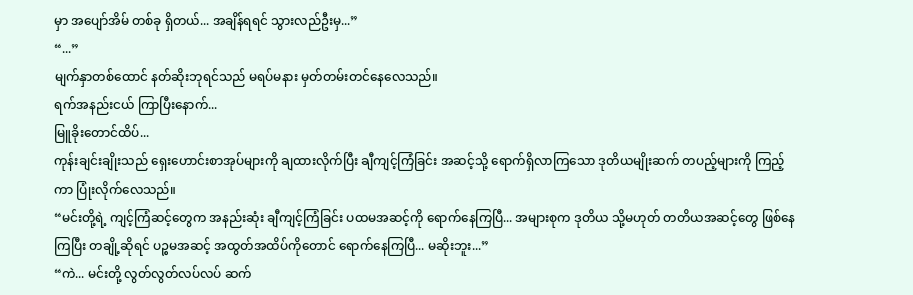မှာ အပျော်အိမ် တစ်ခု ရှိတယ်... အချိန်ရရင် သွားလည်ဦးမှ...”
“...”
မျက်နှာတစ်ထောင် နတ်ဆိုးဘုရင်သည် မရပ်မနား မှတ်တမ်းတင်နေလေသည်။
ရက်အနည်းငယ် ကြာပြီးနောက်...
မြူခိုးတောင်ထိပ်...
ကုန်းချင်းချိုးသည် ရှေးဟောင်းစာအုပ်များကို ချထားလိုက်ပြီး ချီကျင့်ကြံခြင်း အဆင့်သို့ ရောက်ရှိလာကြသော ဒုတိယမျိုးဆက် တပည့်များကို ကြည့်ကာ ပြုံးလိုက်လေသည်။
“မင်းတို့ရဲ့ ကျင့်ကြံဆင့်တွေက အနည်းဆုံး ချီကျင့်ကြံခြင်း ပထမအဆင့်ကို ရောက်နေကြပြီ... အများစုက ဒုတိယ သို့မဟုတ် တတိယအဆင့်တွေ ဖြစ်နေကြပြီး တချို့ဆိုရင် ပဉ္စမအဆင့် အထွတ်အထိပ်ကိုတောင် ရောက်နေကြပြီ... မဆိုးဘူး...”
“ကဲ... မင်းတို့ လွတ်လွတ်လပ်လပ် ဆက်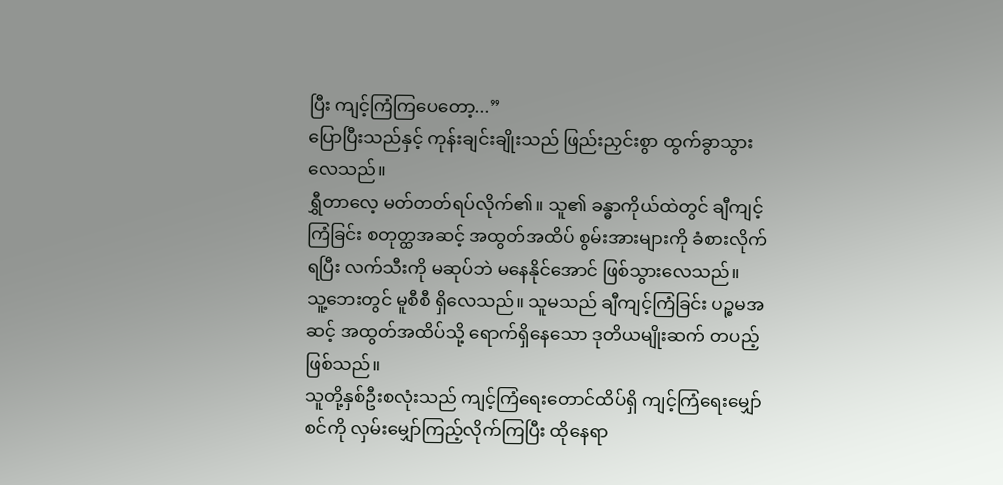ပြီး ကျင့်ကြံကြပေတော့...”
ပြောပြီးသည်နှင့် ကုန်းချင်းချိုးသည် ဖြည်းညှင်းစွာ ထွက်ခွာသွားလေသည်။
ရွှီတာလေ့ မတ်တတ်ရပ်လိုက်၏။ သူ၏ ခန္ဓာကိုယ်ထဲတွင် ချီကျင့်ကြံခြင်း စတုတ္ထအဆင့် အထွတ်အထိပ် စွမ်းအားများကို ခံစားလိုက်ရပြီး လက်သီးကို မဆုပ်ဘဲ မနေနိုင်အောင် ဖြစ်သွားလေသည်။
သူ့ဘေးတွင် မူစီစီ ရှိလေသည်။ သူမသည် ချီကျင့်ကြံခြင်း ပဉ္စမအဆင့် အထွတ်အထိပ်သို့ ရောက်ရှိနေသော ဒုတိယမျိုးဆက် တပည့် ဖြစ်သည်။
သူတို့နှစ်ဦးစလုံးသည် ကျင့်ကြံရေးတောင်ထိပ်ရှိ ကျင့်ကြံရေးမျှော်စင်ကို လှမ်းမျှော်ကြည့်လိုက်ကြပြီး ထိုနေရာ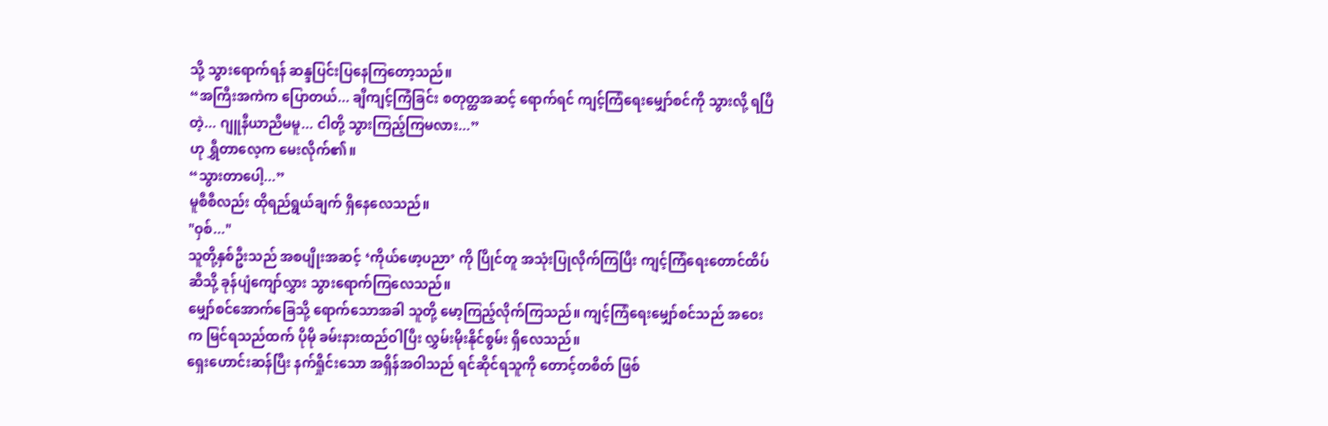သို့ သွားရောက်ရန် ဆန္ဒပြင်းပြနေကြတော့သည်။
“အကြီးအကဲက ပြောတယ်... ချီကျင့်ကြံခြင်း စတုတ္ထအဆင့် ရောက်ရင် ကျင့်ကြံရေးမျှော်စင်ကို သွားလို့ ရပြီတဲ့... ဂျူနီယာညီမမူ... ငါတို့ သွားကြည့်ကြမလား...”
ဟု ရွှီတာလေ့က မေးလိုက်၏။
“သွားတာပေါ့...”
မူစီစီလည်း ထိုရည်ရွယ်ချက် ရှိနေလေသည်။
"ဝှစ်..."
သူတို့နှစ်ဦးသည် အစပျိုးအဆင့် ‘ကိုယ်ဖော့ပညာ’ ကို ပြိုင်တူ အသုံးပြုလိုက်ကြပြီး ကျင့်ကြံရေးတောင်ထိပ်ဆီသို့ ခုန်ပျံကျော်လွှား သွားရောက်ကြလေသည်။
မျှော်စင်အောက်ခြေသို့ ရောက်သောအခါ သူတို့ မော့ကြည့်လိုက်ကြသည်။ ကျင့်ကြံရေးမျှော်စင်သည် အဝေးက မြင်ရသည်ထက် ပိုမို ခမ်းနားထည်ဝါပြီး လွှမ်းမိုးနိုင်စွမ်း ရှိလေသည်။
ရှေးဟောင်းဆန်ပြီး နက်ရှိုင်းသော အရှိန်အဝါသည် ရင်ဆိုင်ရသူကို တောင့်တစိတ် ဖြစ်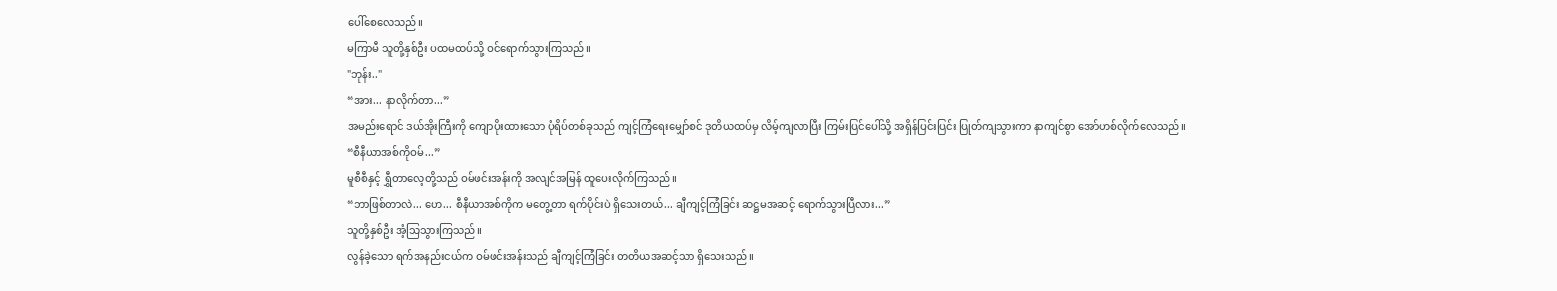ပေါ်စေလေသည်။
မကြာမီ သူတို့နှစ်ဦး ပထမထပ်သို့ ဝင်ရောက်သွားကြသည်။
"ဘုန်း.."
“အား... နာလိုက်တာ...”
အမည်းရောင် ဒယ်အိုးကြီးကို ကျောပိုးထားသော ပုံရိပ်တစ်ခုသည် ကျင့်ကြံရေးမျှော်စင် ဒုတိယထပ်မှ လိမ့်ကျလာပြီး ကြမ်းပြင်ပေါ်သို့ အရှိန်ပြင်းပြင်း ပြုတ်ကျသွားကာ နာကျင်စွာ အော်ဟစ်လိုက်လေသည်။
“စီနီယာအစ်ကိုဝမ်...”
မူစီစီနှင့် ရွှီတာလေ့တို့သည် ဝမ်ဖင်းအန်းကို အလျင်အမြန် ထူပေးလိုက်ကြသည်။
“ဘာဖြစ်တာလဲ... ဟေ... စီနီယာအစ်ကိုက မတွေ့တာ ရက်ပိုင်းပဲ ရှိသေးတယ်... ချီကျင့်ကြံခြင်း ဆဋ္ဌမအဆင့် ရောက်သွားပြီလား...”
သူတို့နှစ်ဦး အံ့သြသွားကြသည်။
လွန်ခဲ့သော ရက်အနည်းငယ်က ဝမ်ဖင်းအန်းသည် ချီကျင့်ကြံခြင်း တတိယအဆင့်သာ ရှိသေးသည်။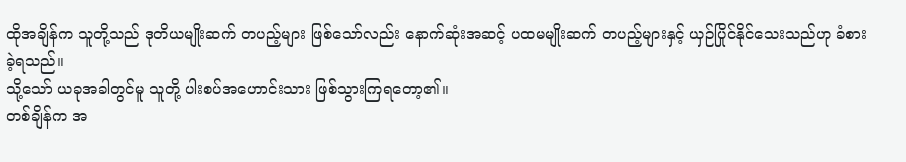ထိုအချိန်က သူတို့သည် ဒုတိယမျိုးဆက် တပည့်များ ဖြစ်သော်လည်း နောက်ဆုံးအဆင့် ပထမမျိုးဆက် တပည့်များနှင့် ယှဉ်ပြိုင်နိုင်သေးသည်ဟု ခံစားခဲ့ရသည်။
သို့သော် ယခုအခါတွင်မူ သူတို့ ပါးစပ်အဟောင်းသား ဖြစ်သွားကြရတော့၏။
တစ်ချိန်က အ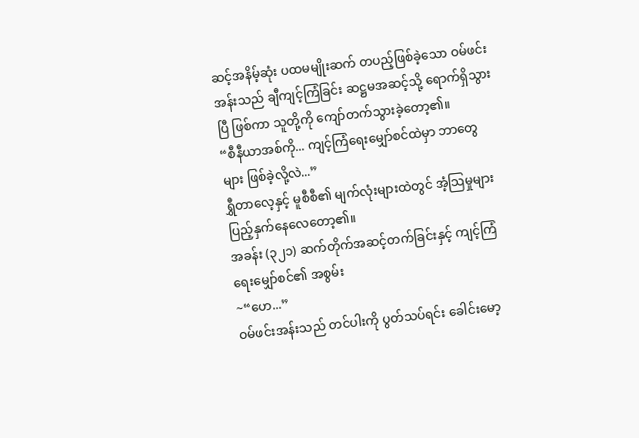ဆင့်အနိမ့်ဆုံး ပထမမျိုးဆက် တပည့်ဖြစ်ခဲ့သော ဝမ်ဖင်းအန်းသည် ချီကျင့်ကြံခြင်း ဆဋ္ဌမအဆင့်သို့ ရောက်ရှိသွားပြီ ဖြစ်ကာ သူတို့ကို ကျော်တက်သွားခဲ့တော့၏။
“စီနီယာအစ်ကို... ကျင့်ကြံရေးမျှော်စင်ထဲမှာ ဘာတွေများ ဖြစ်ခဲ့လို့လဲ...”
ရွှီတာလေ့နှင့် မူစီစီ၏ မျက်လုံးများထဲတွင် အံ့သြမှုများ ပြည့်နှက်နေလေတော့၏။
အခန်း (၃၂၁) ဆက်တိုက်အဆင့်တက်ခြင်းနှင့် ကျင့်ကြံရေးမျှော်စင်၏ အစွမ်း
~“ဟေ...”
ဝမ်ဖင်းအန်းသည် တင်ပါးကို ပွတ်သပ်ရင်း ခေါင်းမော့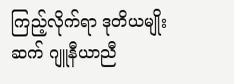ကြည့်လိုက်ရာ ဒုတိယမျိုးဆက် ဂျူနီယာညီ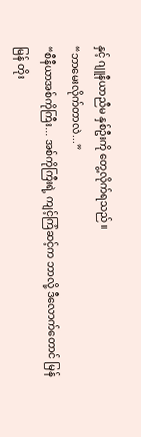နှင့် ဂျူနီယာညီမ နှစ်ဦးကို တွေ့လိုက်ရသည်။
“ဘာမေးလိုက်တာလဲ...”
“စီနီယာအစ်ကိုကြီး... အစ်ကိုကြီးရဲ့ ကျင့်ကြံဆင့်က ဘာလို့ ဒီလောက်တောင် မြန်မြန် တိုး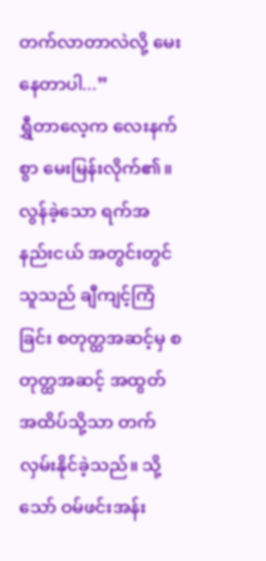တက်လာတာလဲလို့ မေးနေတာပါ...”
ရွှီတာလေ့က လေးနက်စွာ မေးမြန်းလိုက်၏။
လွန်ခဲ့သော ရက်အနည်းငယ် အတွင်းတွင် သူသည် ချီကျင့်ကြံခြင်း စတုတ္ထအဆင့်မှ စတုတ္ထအဆင့် အထွတ်အထိပ်သို့သာ တက်လှမ်းနိုင်ခဲ့သည်။ သို့သော် ဝမ်ဖင်းအန်း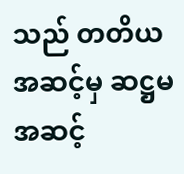သည် တတိယအဆင့်မှ ဆဋ္ဌမအဆင့်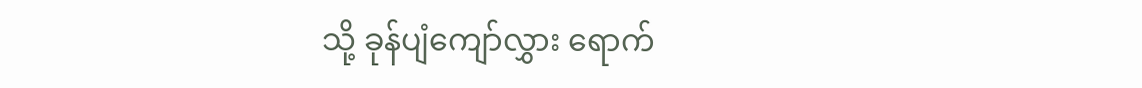သို့ ခုန်ပျံကျော်လွှား ရောက်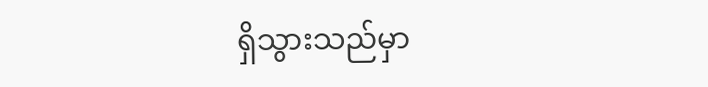ရှိသွားသည်မှာ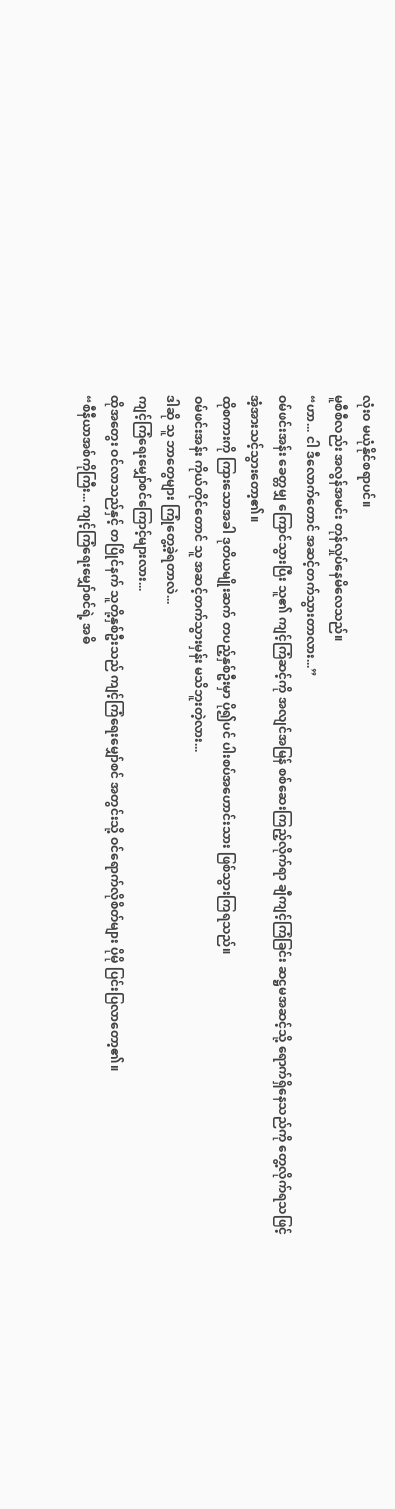လုံးဝ မယုံနိုင်စရာပင်။
မူစီစီလည်း အလွန်အမင်း တုန်လှုပ်နေမိလေသည်။
“ဟာ... ငါ ဒီလောက်တောင် အဆင့်တက်သွားတာလား...”
ဝမ်ဖင်းအန်း ခေတ္တမျှ ကြောင်သွားပြီး သူ၏ ကျင့်ကြံဆင့်ကို အလျင်အမြန် စစ်ဆေးကြည့်လိုက်ရာ ချီကျင့်ကြံခြင်း ဆဋ္ဌမအဆင့်သို့ ရောက်ရှိနေသည်ကို တွေ့လိုက်ရသဖြင့် အံ့အားသင့်သွားတော့၏။
ထိုစကားကို ကြားသောအခါ ဒုတိယမျိုးဆက် တပည့်နှစ်ဦးမှာ ပို၍ပင် ပါးစပ်အဟောင်းသား ဖြစ်သွားကြရသည်။
ဝမ်ဖင်းအန်း ကိုယ်တိုင်တောင် သူ အဆင့်တက်သွားမှန်း မသိဘူးတဲ့လား...
ဒါဆို သူ ဘာတွေများ ကြုံတွေ့ခဲ့ရတာလဲ...
ကျင့်ကြံရေးမျှော်စင်ကြောင့်များလား...
ထိုအတွေး ဝင်လာသည်နှင့် တပြိုင်နက် သူတို့နှစ်ဦးသည် ကျင့်ကြံရေးမျှော်စင် အတွင်းသို့ ဝင်ရောက်လိုစိတ်များ ပိုမို ပြင်းပြလာတော့၏။
“စီနီယာအစ်ကိုကြီး... ကျင့်ကြံရေးမျှော်စင်ရဲ့ အဓိ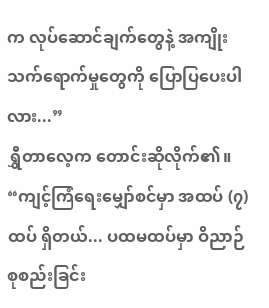က လုပ်ဆောင်ချက်တွေနဲ့ အကျိုးသက်ရောက်မှုတွေကို ပြောပြပေးပါလား...”
ရွှီတာလေ့က တောင်းဆိုလိုက်၏။
“ကျင့်ကြံရေးမျှော်စင်မှာ အထပ် (၇) ထပ် ရှိတယ်... ပထမထပ်မှာ ဝိညာဉ်စုစည်းခြင်း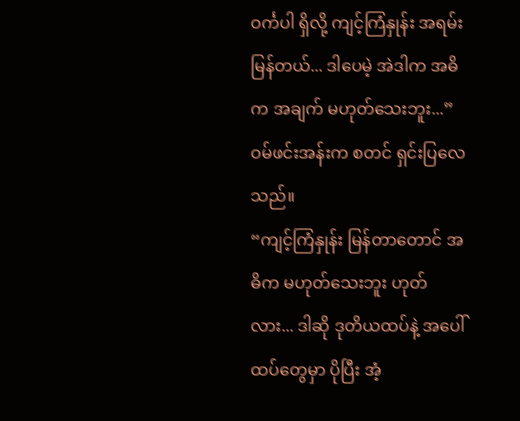ဝင်္ကပါ ရှိလို့ ကျင့်ကြံနှုန်း အရမ်းမြန်တယ်... ဒါပေမဲ့ အဲဒါက အဓိက အချက် မဟုတ်သေးဘူး...”
ဝမ်ဖင်းအန်းက စတင် ရှင်းပြလေသည်။
“ကျင့်ကြံနှုန်း မြန်တာတောင် အဓိက မဟုတ်သေးဘူး ဟုတ်လား... ဒါဆို ဒုတိယထပ်နဲ့ အပေါ်ထပ်တွေမှာ ပိုပြီး အံ့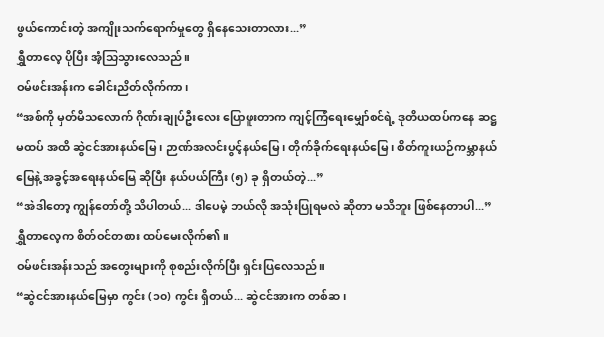ဖွယ်ကောင်းတဲ့ အကျိုးသက်ရောက်မှုတွေ ရှိနေသေးတာလား...”
ရွှီတာလေ့ ပိုပြီး အံ့သြသွားလေသည်။
ဝမ်ဖင်းအန်းက ခေါင်းညိတ်လိုက်ကာ၊
“အစ်ကို မှတ်မိသလောက် ဂိုဏ်းချုပ်ဦးလေး ပြောဖူးတာက ကျင့်ကြံရေးမျှော်စင်ရဲ့ ဒုတိယထပ်ကနေ ဆဋ္ဌမထပ် အထိ ဆွဲငင်အားနယ်မြေ၊ ဉာဏ်အလင်းပွင့်နယ်မြေ၊ တိုက်ခိုက်ရေးနယ်မြေ၊ စိတ်ကူးယဉ်ကမ္ဘာနယ်မြေနဲ့ အခွင့်အရေးနယ်မြေ ဆိုပြီး နယ်ပယ်ကြီး (၅) ခု ရှိတယ်တဲ့...”
“အဲဒါတော့ ကျွန်တော်တို့ သိပါတယ်... ဒါပေမဲ့ ဘယ်လို အသုံးပြုရမလဲ ဆိုတာ မသိဘူး ဖြစ်နေတာပါ...”
ရွှီတာလေ့က စိတ်ဝင်တစား ထပ်မေးလိုက်၏။
ဝမ်ဖင်းအန်းသည် အတွေးများကို စုစည်းလိုက်ပြီး ရှင်းပြလေသည်။
“ဆွဲငင်အားနယ်မြေမှာ ကွင်း (၁၀) ကွင်း ရှိတယ်... ဆွဲငင်အားက တစ်ဆ၊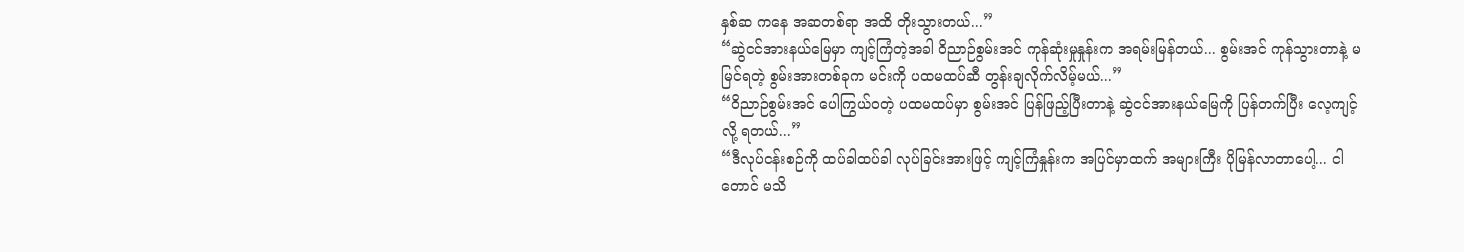နှစ်ဆ ကနေ အဆတစ်ရာ အထိ တိုးသွားတယ်...”
“ဆွဲငင်အားနယ်မြေမှာ ကျင့်ကြံတဲ့အခါ ဝိညာဉ်စွမ်းအင် ကုန်ဆုံးမှုနှုန်းက အရမ်းမြန်တယ်... စွမ်းအင် ကုန်သွားတာနဲ့ မမြင်ရတဲ့ စွမ်းအားတစ်ခုက မင်းကို ပထမထပ်ဆီ တွန်းချလိုက်လိမ့်မယ်...”
“ဝိညာဉ်စွမ်းအင် ပေါကြွယ်ဝတဲ့ ပထမထပ်မှာ စွမ်းအင် ပြန်ဖြည့်ပြီးတာနဲ့ ဆွဲငင်အားနယ်မြေကို ပြန်တက်ပြီး လေ့ကျင့်လို့ ရတယ်...”
“ဒီလုပ်ငန်းစဉ်ကို ထပ်ခါထပ်ခါ လုပ်ခြင်းအားဖြင့် ကျင့်ကြံနှုန်းက အပြင်မှာထက် အများကြီး ပိုမြန်လာတာပေါ့... ငါတောင် မသိ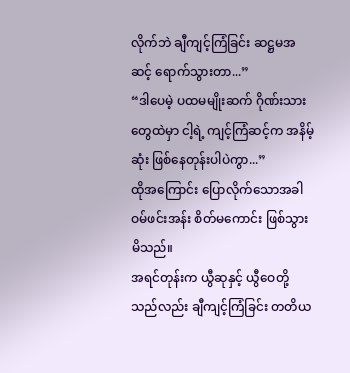လိုက်ဘဲ ချီကျင့်ကြံခြင်း ဆဋ္ဌမအဆင့် ရောက်သွားတာ...”
“ဒါပေမဲ့ ပထမမျိုးဆက် ဂိုဏ်းသားတွေထဲမှာ ငါ့ရဲ့ ကျင့်ကြံဆင့်က အနိမ့်ဆုံး ဖြစ်နေတုန်းပါပဲကွာ...”
ထိုအကြောင်း ပြောလိုက်သောအခါ ဝမ်ဖင်းအန်း စိတ်မကောင်း ဖြစ်သွားမိသည်။
အရင်တုန်းက ယွီဆုနှင့် ယွီဝေတို့သည်လည်း ချီကျင့်ကြံခြင်း တတိယ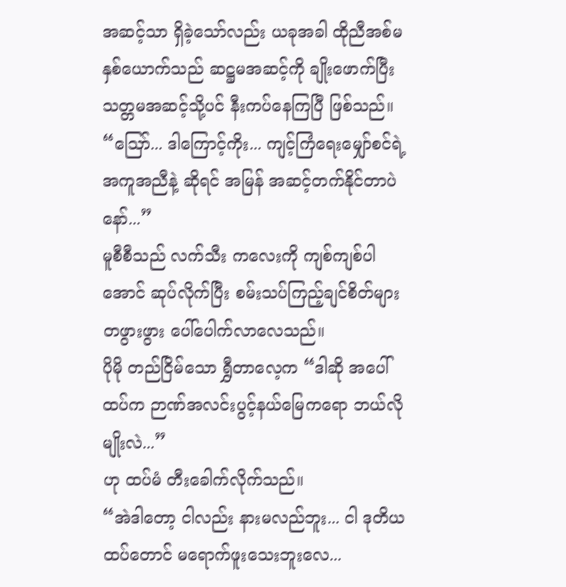အဆင့်သာ ရှိခဲ့သော်လည်း ယခုအခါ ထိုညီအစ်မနှစ်ယောက်သည် ဆဋ္ဌမအဆင့်ကို ချိုးဖောက်ပြီး သတ္တမအဆင့်သို့ပင် နီးကပ်နေကြပြီ ဖြစ်သည်။
“ဪ... ဒါကြောင့်ကိုး... ကျင့်ကြံရေးမျှော်စင်ရဲ့ အကူအညီနဲ့ ဆိုရင် အမြန် အဆင့်တက်နိုင်တာပဲနော်...”
မူစီစီသည် လက်သီး ကလေးကို ကျစ်ကျစ်ပါအောင် ဆုပ်လိုက်ပြီး စမ်းသပ်ကြည့်ချင်စိတ်များ တဖွားဖွား ပေါ်ပေါက်လာလေသည်။
ပိုမို တည်ငြိမ်သော ရွှီတာလေ့က “ဒါဆို အပေါ်ထပ်က ဉာဏ်အလင်းပွင့်နယ်မြေကရော ဘယ်လိုမျိုးလဲ...”
ဟု ထပ်မံ တီးခေါက်လိုက်သည်။
“အဲဒါတော့ ငါလည်း နားမလည်ဘူး... ငါ ဒုတိယထပ်တောင် မရောက်ဖူးသေးဘူးလေ...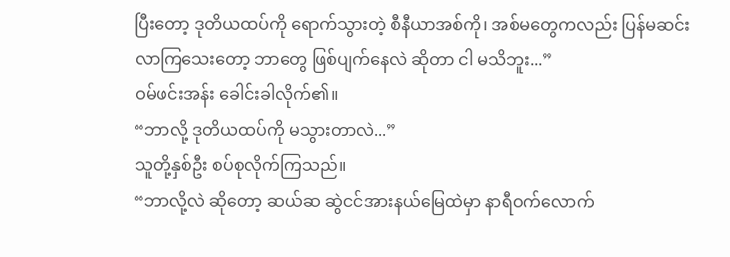ပြီးတော့ ဒုတိယထပ်ကို ရောက်သွားတဲ့ စီနီယာအစ်ကို၊ အစ်မတွေကလည်း ပြန်မဆင်းလာကြသေးတော့ ဘာတွေ ဖြစ်ပျက်နေလဲ ဆိုတာ ငါ မသိဘူး...”
ဝမ်ဖင်းအန်း ခေါင်းခါလိုက်၏။
“ဘာလို့ ဒုတိယထပ်ကို မသွားတာလဲ...”
သူတို့နှစ်ဦး စပ်စုလိုက်ကြသည်။
“ဘာလို့လဲ ဆိုတော့ ဆယ်ဆ ဆွဲငင်အားနယ်မြေထဲမှာ နာရီဝက်လောက်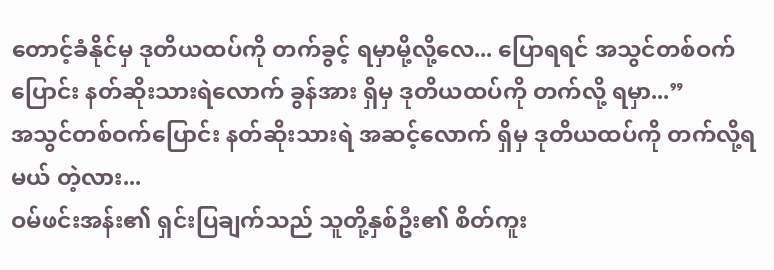တောင့်ခံနိုင်မှ ဒုတိယထပ်ကို တက်ခွင့် ရမှာမို့လို့လေ... ပြောရရင် အသွင်တစ်ဝက်ပြောင်း နတ်ဆိုးသားရဲလောက် ခွန်အား ရှိမှ ဒုတိယထပ်ကို တက်လို့ ရမှာ...”
အသွင်တစ်ဝက်ပြောင်း နတ်ဆိုးသားရဲ အဆင့်လောက် ရှိမှ ဒုတိယထပ်ကို တက်လို့ရမယ် တဲ့လား...
ဝမ်ဖင်းအန်း၏ ရှင်းပြချက်သည် သူတို့နှစ်ဦး၏ စိတ်ကူး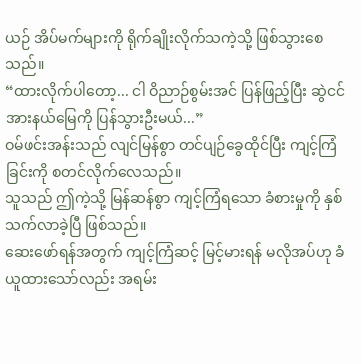ယဉ် အိပ်မက်များကို ရိုက်ချိုးလိုက်သကဲ့သို့ ဖြစ်သွားစေသည်။
“ထားလိုက်ပါတော့... ငါ ဝိညာဉ်စွမ်းအင် ပြန်ဖြည့်ပြီး ဆွဲငင်အားနယ်မြေကို ပြန်သွားဦးမယ်...”
ဝမ်ဖင်းအန်းသည် လျင်မြန်စွာ တင်ပျဉ်ခွေထိုင်ပြီး ကျင့်ကြံခြင်းကို စတင်လိုက်လေသည်။
သူသည် ဤကဲ့သို့ မြန်ဆန်စွာ ကျင့်ကြံရသော ခံစားမှုကို နှစ်သက်လာခဲ့ပြီ ဖြစ်သည်။
ဆေးဖော်ရန်အတွက် ကျင့်ကြံဆင့် မြင့်မားရန် မလိုအပ်ဟု ခံယူထားသော်လည်း အရမ်း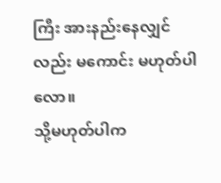ကြီး အားနည်းနေလျှင်လည်း မကောင်း မဟုတ်ပါလော။
သို့မဟုတ်ပါက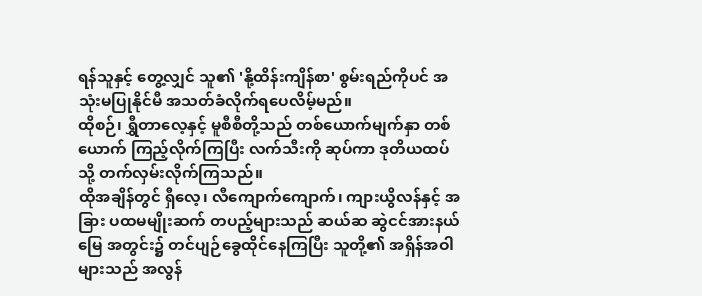ရန်သူနှင့် တွေ့လျှင် သူ၏ 'နို့ထိန်းကျိန်စာ' စွမ်းရည်ကိုပင် အသုံးမပြုနိုင်မီ အသတ်ခံလိုက်ရပေလိမ့်မည်။
ထိုစဉ်၊ ရွှီတာလေ့နှင့် မူစီစီတို့သည် တစ်ယောက်မျက်နှာ တစ်ယောက် ကြည့်လိုက်ကြပြီး လက်သီးကို ဆုပ်ကာ ဒုတိယထပ်သို့ တက်လှမ်းလိုက်ကြသည်။
ထိုအချိန်တွင် ရှီလေ့၊ လီကျောက်ကျောက်၊ ကျားယွိလန်နှင့် အခြား ပထမမျိုးဆက် တပည့်များသည် ဆယ်ဆ ဆွဲငင်အားနယ်မြေ အတွင်း၌ တင်ပျဉ်ခွေထိုင်နေကြပြီး သူတို့၏ အရှိန်အဝါများသည် အလွန်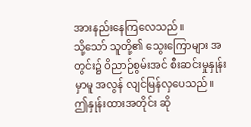အားနည်းနေကြလေသည်။
သို့သော် သူတို့၏ သွေးကြောများ အတွင်း၌ ဝိညာဉ်စွမ်းအင် စီးဆင်းမှုနှုန်းမှာမူ အလွန် လျင်မြန်လှပေသည်။
ဤနှုန်းထားအတိုင်း ဆို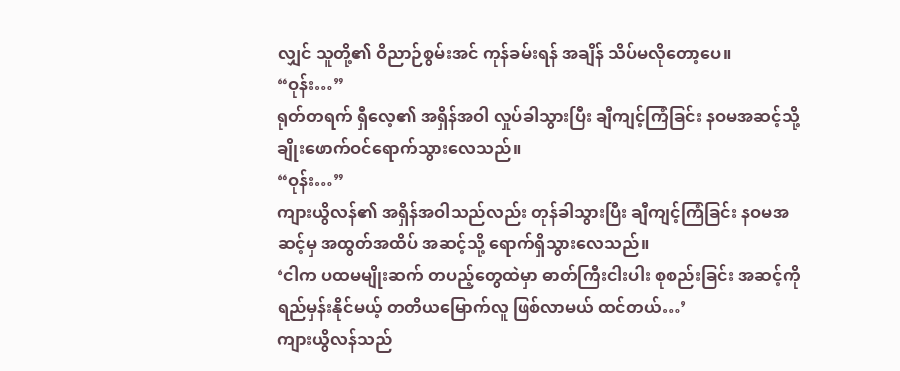လျှင် သူတို့၏ ဝိညာဉ်စွမ်းအင် ကုန်ခမ်းရန် အချိန် သိပ်မလိုတော့ပေ။
“ဝုန်း…”
ရုတ်တရက် ရှီလေ့၏ အရှိန်အဝါ လှုပ်ခါသွားပြီး ချီကျင့်ကြံခြင်း နဝမအဆင့်သို့ ချိုးဖောက်ဝင်ရောက်သွားလေသည်။
“ဝုန်း…”
ကျားယွိလန်၏ အရှိန်အဝါသည်လည်း တုန်ခါသွားပြီး ချီကျင့်ကြံခြင်း နဝမအဆင့်မှ အထွတ်အထိပ် အဆင့်သို့ ရောက်ရှိသွားလေသည်။
‘ငါက ပထမမျိုးဆက် တပည့်တွေထဲမှာ ဓာတ်ကြီးငါးပါး စုစည်းခြင်း အဆင့်ကို ရည်မှန်းနိုင်မယ့် တတိယမြောက်လူ ဖြစ်လာမယ် ထင်တယ်…’
ကျားယွိလန်သည်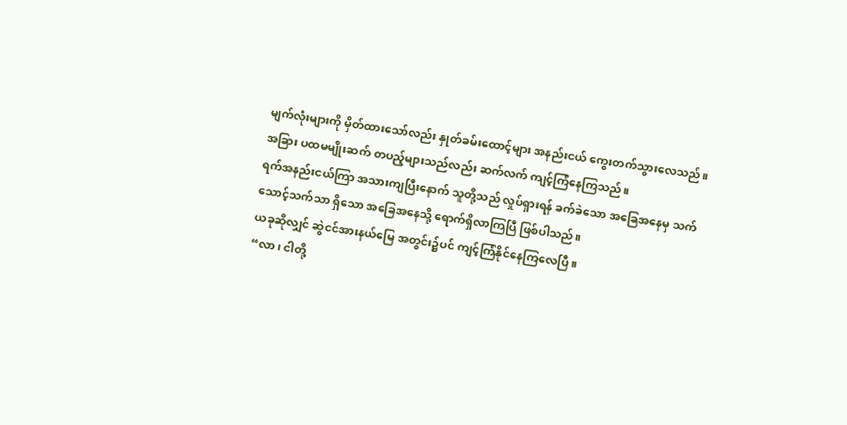မျက်လုံးများကို မှိတ်ထားသော်လည်း နှုတ်ခမ်းထောင့်များ အနည်းငယ် ကွေးတက်သွားလေသည်။
အခြား ပထမမျိုးဆက် တပည့်များသည်လည်း ဆက်လက် ကျင့်ကြံနေကြသည်။
ရက်အနည်းငယ်ကြာ အသားကျပြီးနောက် သူတို့သည် လှုပ်ရှားရန် ခက်ခဲသော အခြေအနေမှ သက်သောင့်သက်သာ ရှိသော အခြေအနေသို့ ရောက်ရှိလာကြပြီ ဖြစ်ပါသည်။
ယခုဆိုလျှင် ဆွဲငင်အားနယ်မြေ အတွင်း၌ပင် ကျင့်ကြံနိုင်နေကြလေပြီ။
“လာ၊ ငါတို့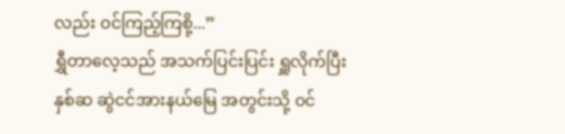လည်း ဝင်ကြည့်ကြစို့...”
ရွှီတာလေ့သည် အသက်ပြင်းပြင်း ရှူလိုက်ပြီး နှစ်ဆ ဆွဲငင်အားနယ်မြေ အတွင်းသို့ ဝင်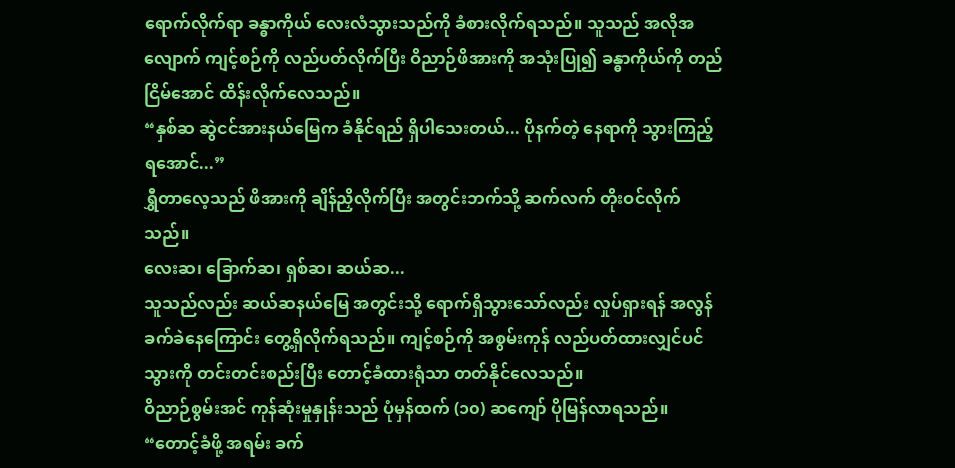ရောက်လိုက်ရာ ခန္ဓာကိုယ် လေးလံသွားသည်ကို ခံစားလိုက်ရသည်။ သူသည် အလိုအလျောက် ကျင့်စဉ်ကို လည်ပတ်လိုက်ပြီး ဝိညာဉ်ဖိအားကို အသုံးပြု၍ ခန္ဓာကိုယ်ကို တည်ငြိမ်အောင် ထိန်းလိုက်လေသည်။
“နှစ်ဆ ဆွဲငင်အားနယ်မြေက ခံနိုင်ရည် ရှိပါသေးတယ်... ပိုနက်တဲ့ နေရာကို သွားကြည့်ရအောင်...”
ရွှီတာလေ့သည် ဖိအားကို ချိန်ညှိလိုက်ပြီး အတွင်းဘက်သို့ ဆက်လက် တိုးဝင်လိုက်သည်။
လေးဆ၊ ခြောက်ဆ၊ ရှစ်ဆ၊ ဆယ်ဆ...
သူသည်လည်း ဆယ်ဆနယ်မြေ အတွင်းသို့ ရောက်ရှိသွားသော်လည်း လှုပ်ရှားရန် အလွန် ခက်ခဲနေကြောင်း တွေ့ရှိလိုက်ရသည်။ ကျင့်စဉ်ကို အစွမ်းကုန် လည်ပတ်ထားလျှင်ပင် သွားကို တင်းတင်းစည်းပြီး တောင့်ခံထားရုံသာ တတ်နိုင်လေသည်။
ဝိညာဉ်စွမ်းအင် ကုန်ဆုံးမှုနှုန်းသည် ပုံမှန်ထက် (၁၀) ဆကျော် ပိုမြန်လာရသည်။
“တောင့်ခံဖို့ အရမ်း ခက်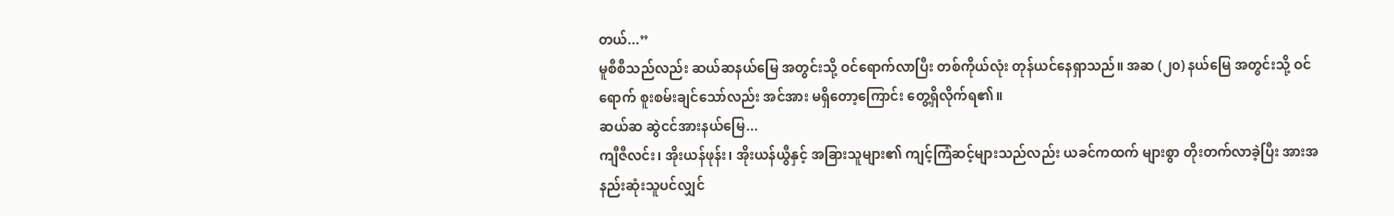တယ်...”
မူစီစီသည်လည်း ဆယ်ဆနယ်မြေ အတွင်းသို့ ဝင်ရောက်လာပြီး တစ်ကိုယ်လုံး တုန်ယင်နေရှာသည်။ အဆ (၂၀) နယ်မြေ အတွင်းသို့ ဝင်ရောက် စူးစမ်းချင်သော်လည်း အင်အား မရှိတော့ကြောင်း တွေ့ရှိလိုက်ရ၏။
ဆယ်ဆ ဆွဲငင်အားနယ်မြေ...
ကျီဇီလင်း၊ အိုးယန်ဖုန်း၊ အိုးယန်ယွီနှင့် အခြားသူများ၏ ကျင့်ကြံဆင့်များသည်လည်း ယခင်ကထက် များစွာ တိုးတက်လာခဲ့ပြီး အားအနည်းဆုံးသူပင်လျှင်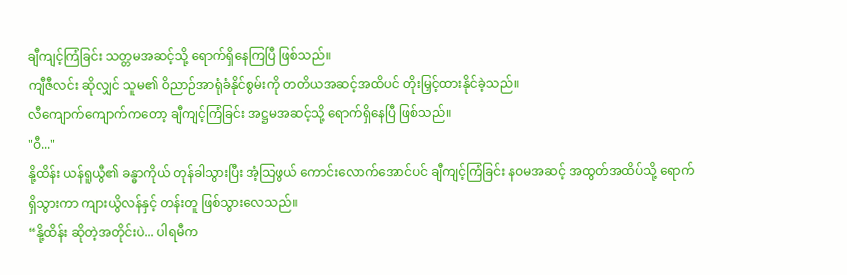ချီကျင့်ကြံခြင်း သတ္တမအဆင့်သို့ ရောက်ရှိနေကြပြီ ဖြစ်သည်။
ကျီဇီလင်း ဆိုလျှင် သူမ၏ ဝိညာဉ်အာရုံခံနိုင်စွမ်းကို တတိယအဆင့်အထိပင် တိုးမြှင့်ထားနိုင်ခဲ့သည်။
လီကျောက်ကျောက်ကတော့ ချီကျင့်ကြံခြင်း အဋ္ဌမအဆင့်သို့ ရောက်ရှိနေပြီ ဖြစ်သည်။
"ဝီ..."
နို့ထိန်း ယန်ရူယွီ၏ ခန္ဓာကိုယ် တုန်ခါသွားပြီး အံ့သြဖွယ် ကောင်းလောက်အောင်ပင် ချီကျင့်ကြံခြင်း နဝမအဆင့် အထွတ်အထိပ်သို့ ရောက်ရှိသွားကာ ကျားယွိလန်နှင့် တန်းတူ ဖြစ်သွားလေသည်။
“နို့ထိန်း ဆိုတဲ့အတိုင်းပဲ... ပါရမီက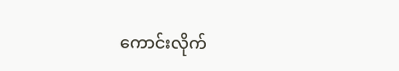ကောင်းလိုက်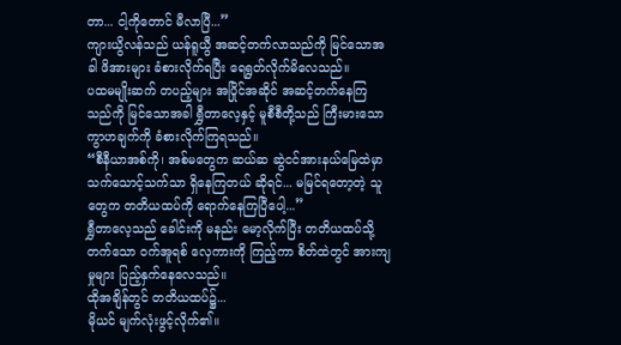တာ... ငါ့ကိုတောင် မီလာပြီ...”
ကျားယွိလန်သည် ယန်ရူယွီ အဆင့်တက်လာသည်ကို မြင်သောအခါ ဖိအားများ ခံစားလိုက်ရပြီး ရေရွတ်လိုက်မိလေသည်။
ပထမမျိုးဆက် တပည့်များ အပြိုင်အဆိုင် အဆင့်တက်နေကြသည်ကို မြင်သောအခါ ရွှီတာလေ့နှင့် မူစီစီတို့သည် ကြီးမားသော ကွာဟချက်ကို ခံစားလိုက်ကြရသည်။
“စီနီယာအစ်ကို၊ အစ်မတွေက ဆယ်ဆ ဆွဲငင်အားနယ်မြေထဲမှာ သက်သောင့်သက်သာ ရှိနေကြတယ် ဆိုရင်... မမြင်ရတော့တဲ့ သူတွေက တတိယထပ်ကို ရောက်နေကြပြီပေါ့...”
ရွှီတာလေ့သည် ခေါင်းကို မနည်း မော့လိုက်ပြီး တတိယထပ်သို့ တက်သော ဝက်အူရစ် လှေကားကို ကြည့်ကာ စိတ်ထဲတွင် အားကျမှုများ ပြည့်နှက်နေလေသည်။
ထိုအချိန်တွင် တတိယထပ်၌...
မိုယင် မျက်လုံးဖွင့်လိုက်၏။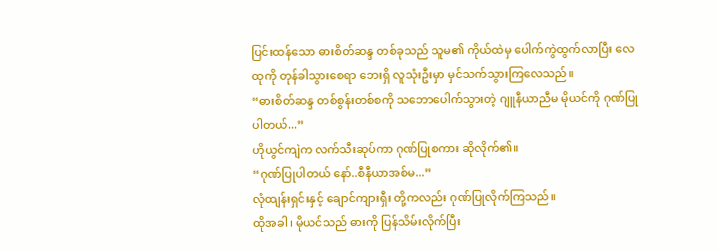ပြင်းထန်သော ဓားစိတ်ဆန္ဒ တစ်ခုသည် သူမ၏ ကိုယ်ထဲမှ ပေါက်ကွဲထွက်လာပြီး လေထုကို တုန်ခါသွားစေရာ ဘေးရှိ လူသုံးဦးမှာ မှင်သက်သွားကြလေသည်။
“ဓားစိတ်ဆန္ဒ တစ်စွန်းတစ်စကို သဘောပေါက်သွားတဲ့ ဂျူနီယာညီမ မိုယင်ကို ဂုဏ်ပြုပါတယ်...”
ဟိုယွင်ကျဲက လက်သီးဆုပ်ကာ ဂုဏ်ပြုစကား ဆိုလိုက်၏။
“ဂုဏ်ပြုပါတယ် နော်..စီနီယာအစ်မ...”
လုံထျန်းရှင်းနှင့် ချောင်ကျားရှီး တို့ကလည်း ဂုဏ်ပြုလိုက်ကြသည်။
ထိုအခါ၊ မိုယင်သည် ဓားကို ပြန်သိမ်းလိုက်ပြီး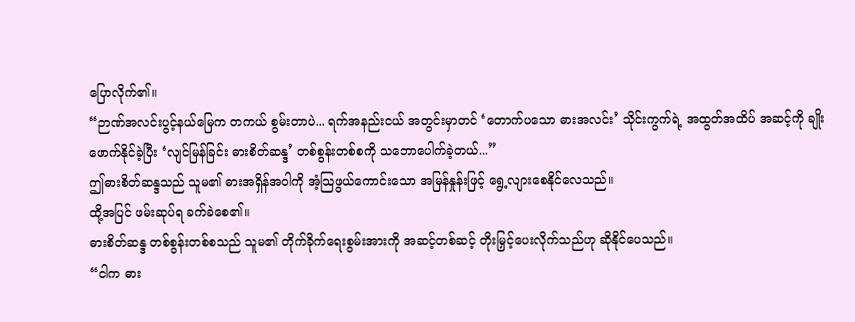ပြောလိုက်၏။
“ဉာဏ်အလင်းပွင့်နယ်မြေက တကယ် စွမ်းတာပဲ... ရက်အနည်းငယ် အတွင်းမှာတင် ‘တောက်ပသော ဓားအလင်း’ သိုင်းကွက်ရဲ့ အထွတ်အထိပ် အဆင့်ကို ချိုးဖောက်နိုင်ခဲ့ပြီး ‘လျင်မြန်ခြင်း ဓားစိတ်ဆန္ဒ’ တစ်စွန်းတစ်စကို သဘောပေါက်ခဲ့တယ်...”
ဤဓားစိတ်ဆန္ဒသည် သူမ၏ ဓားအရှိန်အဝါကို အံ့သြဖွယ်ကောင်းသော အမြန်နှုန်းဖြင့် ရွေ့လျားစေနိုင်လေသည်။
ထို့အပြင် ဖမ်းဆုပ်ရ ခက်ခဲစေ၏။
ဓားစိတ်ဆန္ဒ တစ်စွန်းတစ်စသည် သူမ၏ တိုက်ခိုက်ရေးစွမ်းအားကို အဆင့်တစ်ဆင့် တိုးမြှင့်ပေးလိုက်သည်ဟု ဆိုနိုင်ပေသည်။
“ငါက ဓား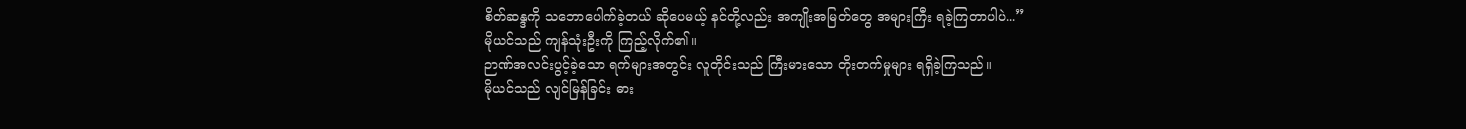စိတ်ဆန္ဒကို သဘောပေါက်ခဲ့တယ် ဆိုပေမယ့် နင်တို့လည်း အကျိုးအမြတ်တွေ အများကြီး ရခဲ့ကြတာပါပဲ...”
မိုယင်သည် ကျန်သုံးဦးကို ကြည့်လိုက်၏။
ဉာဏ်အလင်းပွင့်ခဲ့သော ရက်များအတွင်း လူတိုင်းသည် ကြီးမားသော တိုးတက်မှုများ ရရှိခဲ့ကြသည်။
မိုယင်သည် လျင်မြန်ခြင်း ဓား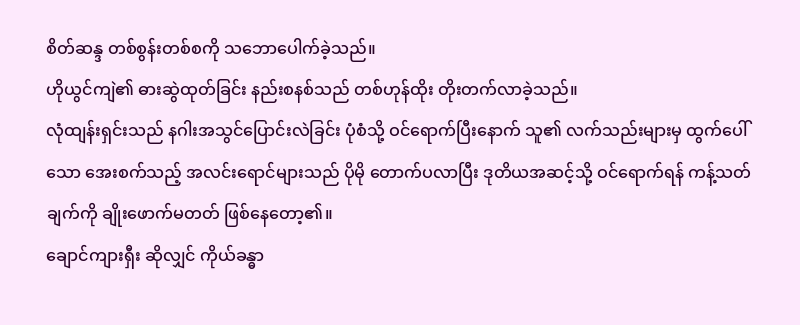စိတ်ဆန္ဒ တစ်စွန်းတစ်စကို သဘောပေါက်ခဲ့သည်။
ဟိုယွင်ကျဲ၏ ဓားဆွဲထုတ်ခြင်း နည်းစနစ်သည် တစ်ဟုန်ထိုး တိုးတက်လာခဲ့သည်။
လုံထျန်းရှင်းသည် နဂါးအသွင်ပြောင်းလဲခြင်း ပုံစံသို့ ဝင်ရောက်ပြီးနောက် သူ၏ လက်သည်းများမှ ထွက်ပေါ်သော အေးစက်သည့် အလင်းရောင်များသည် ပိုမို တောက်ပလာပြီး ဒုတိယအဆင့်သို့ ဝင်ရောက်ရန် ကန့်သတ်ချက်ကို ချိုးဖောက်မတတ် ဖြစ်နေတော့၏။
ချောင်ကျားရှီး ဆိုလျှင် ကိုယ်ခန္ဓာ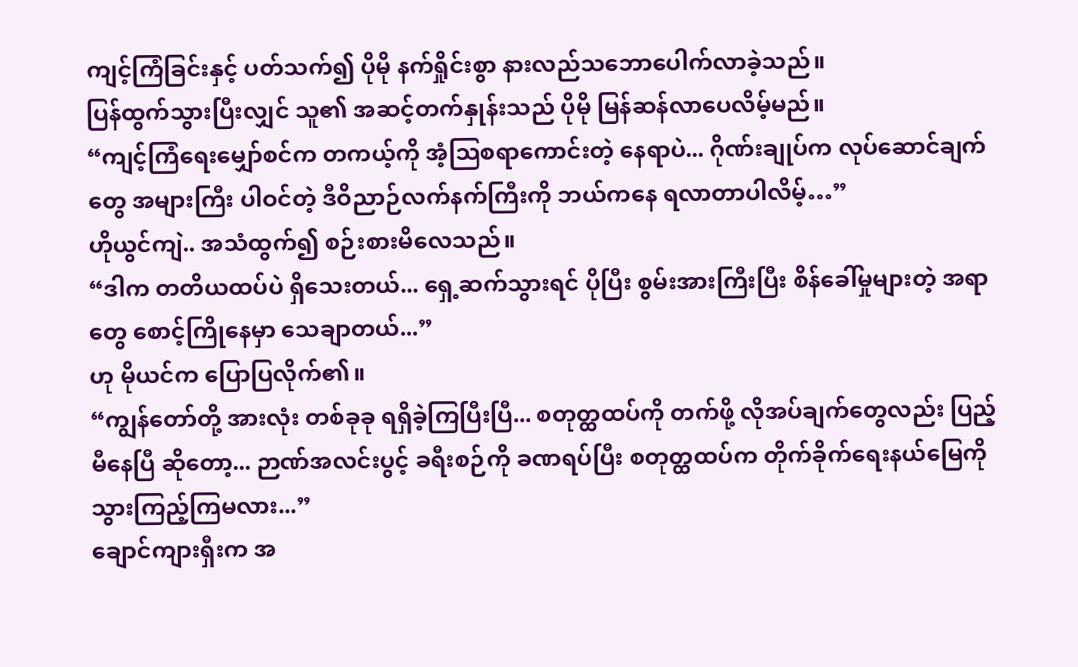ကျင့်ကြံခြင်းနှင့် ပတ်သက်၍ ပိုမို နက်ရှိုင်းစွာ နားလည်သဘောပေါက်လာခဲ့သည်။
ပြန်ထွက်သွားပြီးလျှင် သူ၏ အဆင့်တက်နှုန်းသည် ပိုမို မြန်ဆန်လာပေလိမ့်မည်။
“ကျင့်ကြံရေးမျှော်စင်က တကယ့်ကို အံ့သြစရာကောင်းတဲ့ နေရာပဲ... ဂိုဏ်းချုပ်က လုပ်ဆောင်ချက်တွေ အများကြီး ပါဝင်တဲ့ ဒီဝိညာဉ်လက်နက်ကြီးကို ဘယ်ကနေ ရလာတာပါလိမ့်…”
ဟိုယွင်ကျဲ.. အသံထွက်၍ စဉ်းစားမိလေသည်။
“ဒါက တတိယထပ်ပဲ ရှိသေးတယ်... ရှေ့ဆက်သွားရင် ပိုပြီး စွမ်းအားကြီးပြီး စိန်ခေါ်မှုများတဲ့ အရာတွေ စောင့်ကြိုနေမှာ သေချာတယ်...”
ဟု မိုယင်က ပြောပြလိုက်၏။
“ကျွန်တော်တို့ အားလုံး တစ်ခုခု ရရှိခဲ့ကြပြီးပြီ... စတုတ္ထထပ်ကို တက်ဖို့ လိုအပ်ချက်တွေလည်း ပြည့်မီနေပြီ ဆိုတော့... ဉာဏ်အလင်းပွင့် ခရီးစဉ်ကို ခဏရပ်ပြီး စတုတ္ထထပ်က တိုက်ခိုက်ရေးနယ်မြေကို သွားကြည့်ကြမလား...”
ချောင်ကျားရှီးက အ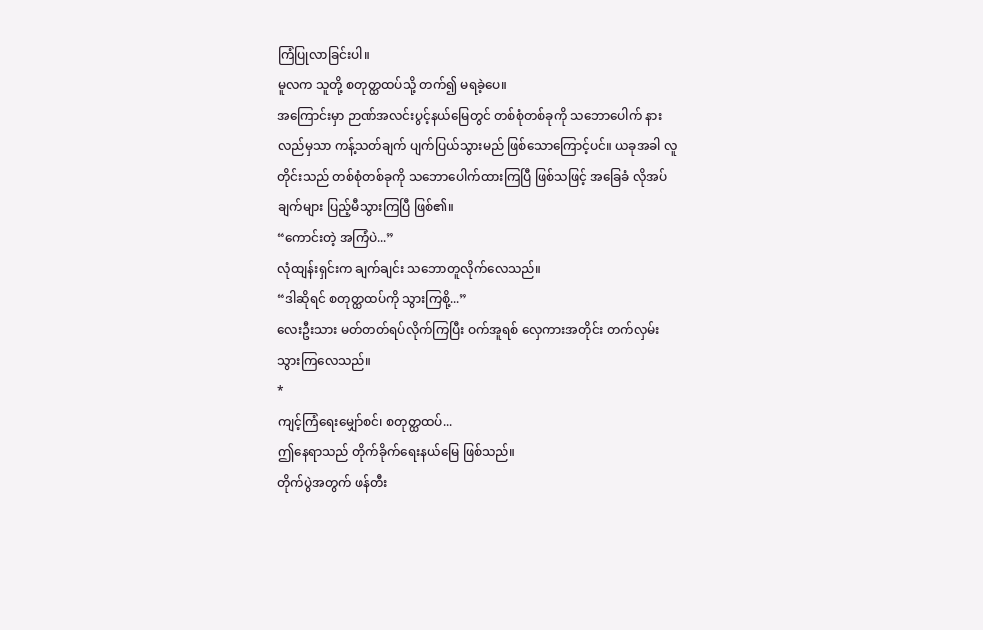ကြံပြုလာခြင်းပါ။
မူလက သူတို့ စတုတ္ထထပ်သို့ တက်၍ မရခဲ့ပေ။
အကြောင်းမှာ ဉာဏ်အလင်းပွင့်နယ်မြေတွင် တစ်စုံတစ်ခုကို သဘောပေါက် နားလည်မှသာ ကန့်သတ်ချက် ပျက်ပြယ်သွားမည် ဖြစ်သောကြောင့်ပင်။ ယခုအခါ လူတိုင်းသည် တစ်စုံတစ်ခုကို သဘောပေါက်ထားကြပြီ ဖြစ်သဖြင့် အခြေခံ လိုအပ်ချက်များ ပြည့်မီသွားကြပြီ ဖြစ်၏။
“ကောင်းတဲ့ အကြံပဲ...”
လုံထျန်းရှင်းက ချက်ချင်း သဘောတူလိုက်လေသည်။
“ဒါဆိုရင် စတုတ္ထထပ်ကို သွားကြစို့...”
လေးဦးသား မတ်တတ်ရပ်လိုက်ကြပြီး ဝက်အူရစ် လှေကားအတိုင်း တက်လှမ်းသွားကြလေသည်။
*
ကျင့်ကြံရေးမျှော်စင်၊ စတုတ္ထထပ်...
ဤနေရာသည် တိုက်ခိုက်ရေးနယ်မြေ ဖြစ်သည်။
တိုက်ပွဲအတွက် ဖန်တီး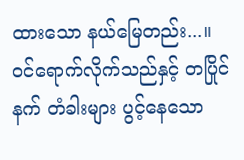ထားသော နယ်မြေတည်း...။
ဝင်ရောက်လိုက်သည်နှင့် တပြိုင်နက် တံခါးများ ပွင့်နေသော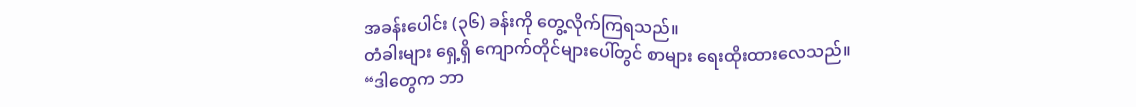အခန်းပေါင်း (၃၆) ခန်းကို တွေ့လိုက်ကြရသည်။
တံခါးများ ရှေ့ရှိ ကျောက်တိုင်များပေါ်တွင် စာများ ရေးထိုးထားလေသည်။
“ဒါတွေက ဘာ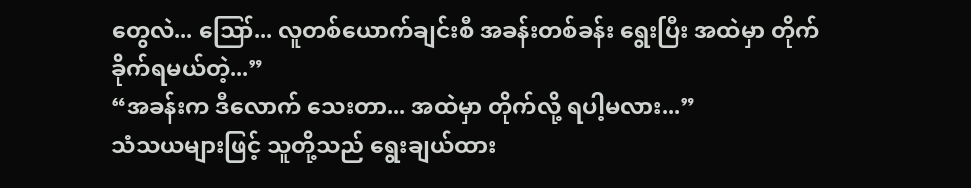တွေလဲ... ဪ... လူတစ်ယောက်ချင်းစီ အခန်းတစ်ခန်း ရွေးပြီး အထဲမှာ တိုက်ခိုက်ရမယ်တဲ့...”
“အခန်းက ဒီလောက် သေးတာ... အထဲမှာ တိုက်လို့ ရပါ့မလား...”
သံသယများဖြင့် သူတို့သည် ရွေးချယ်ထား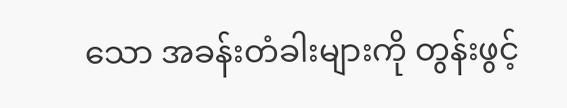သော အခန်းတံခါးများကို တွန်းဖွင့်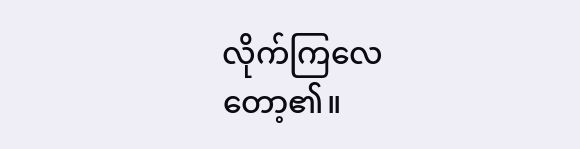လိုက်ကြလေတော့၏။